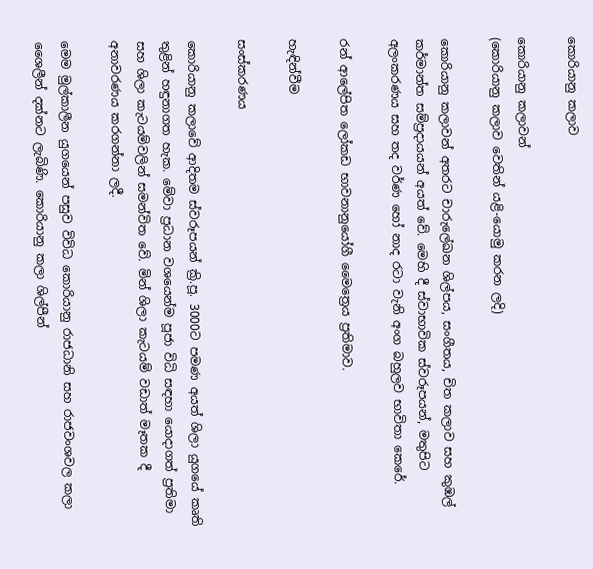කොරියානු කලාව

කොරියානු කලාවන්
(කොරියානු කලාව වෙතින් යළි-යොමු කරන ලදි)

කොරියානු කලාවන් අතරට චාරුලේඛන ශිල්පය, සංගීතය, චිත කලාව සහ කුඹල් කර්මාන්ත සම්ප්‍රදායයන් අයත් වේ. මෙහි දී ස්වාභාවික ස්වරූපයන්, මතුපිට අලංකරණය සහ තද වර්ණ හෝ නාද රටා වැනි අංග බහුලව භාවිතා කෙරේ.

රන් ආලේපිත ලෝකඩ භාවනානුයෝගී මෛත්‍රෙය ප්‍රතිමාව.

හැඳින්වීම

සංස්කරණය

කොරියානු කලාවේ ආදිතම ස්වරූපයන් ක්‍රි.පූ. 3000ට පමණ අයත් ශිලා යුගයේ කෘති තුළින් හඳුනාගත හැක. මේවා ප්‍රධාන වශයෙන්ම පූජා විධි සඳහා යොදාගත් ප්‍රතිමා සහ ශිලා කැටයම්වලින් සමන්විත වේ. මින් ශිලා කැටයම් වඩාත් මෑතක දී අනාවරණය කරගන්නා ලදී.

මෙම මුල්කාලීන යුගයෙන් පසුව විවිධ කොරියානු රාජධානි සහ රාජවංශවල කලා ශෛලීන් දක්නට ලැබිණි. කොරියානු කලා ශිල්පීන්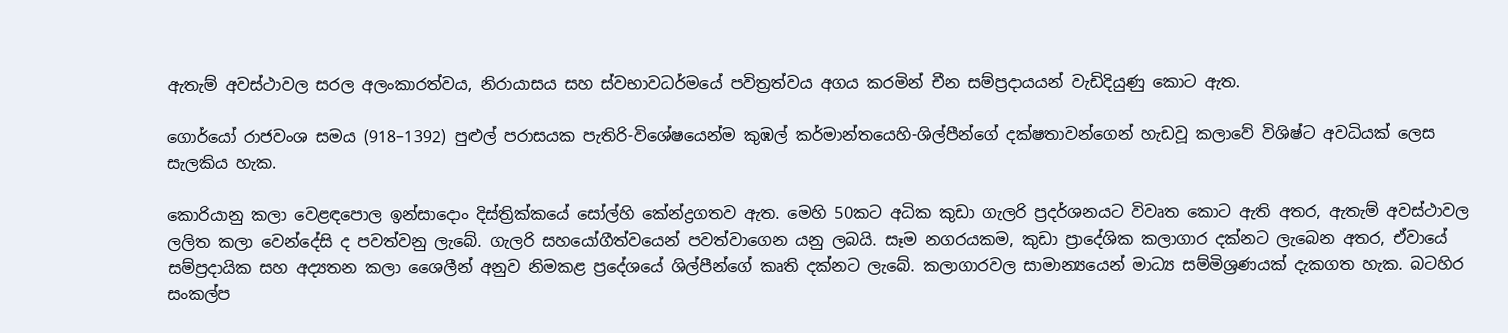ඇතැම් අවස්ථාවල සරල අලංකාරත්වය, නිරායාසය සහ ස්වභාවධර්මයේ පවිත්‍රත්වය අගය කරමින් චීන සම්ප්‍රදායයන් වැඩිදියුණු කොට ඇත.

ගොර්යෝ රාජවංශ සමය (918–1392) පුළුල් පරාසයක පැතිරි-විශේෂයෙන්ම කුඹල් කර්මාන්තයෙහි-ශිල්පීන්ගේ දක්ෂතාවන්ගෙන් හැඩවූ කලාවේ විශිෂ්ට අවධියක් ලෙස සැලකිය හැක.

කොරියානු කලා වෙළඳපොල ඉන්සාදොං දිස්ත්‍රික්කයේ සෝල්හි කේන්ද්‍රගතව ඇත. මෙහි 50කට අධික කුඩා ගැලරි ප්‍රදර්ශනයට විවෘත කොට ඇති අතර, ඇතැම් අවස්ථාවල ලලිත කලා වෙන්දේසි ද පවත්වනු ලැබේ. ගැලරි සහයෝගීත්වයෙන් පවත්වාගෙන යනු ලබයි. සෑම නගරයකම, කුඩා ප්‍රාදේශික කලාගාර දක්නට ලැබෙන අතර, ඒවායේ සම්ප්‍රදායික සහ අද්‍යතන කලා ශෛලීන් අනුව නිමකළ ප්‍රදේශයේ ශිල්පීන්ගේ කෘති දක්නට ලැබේ. කලාගාරවල සාමාන්‍යයෙන් මාධ්‍ය සම්මිශ්‍රණයක් දැකගත හැක. බටහිර සංකල්ප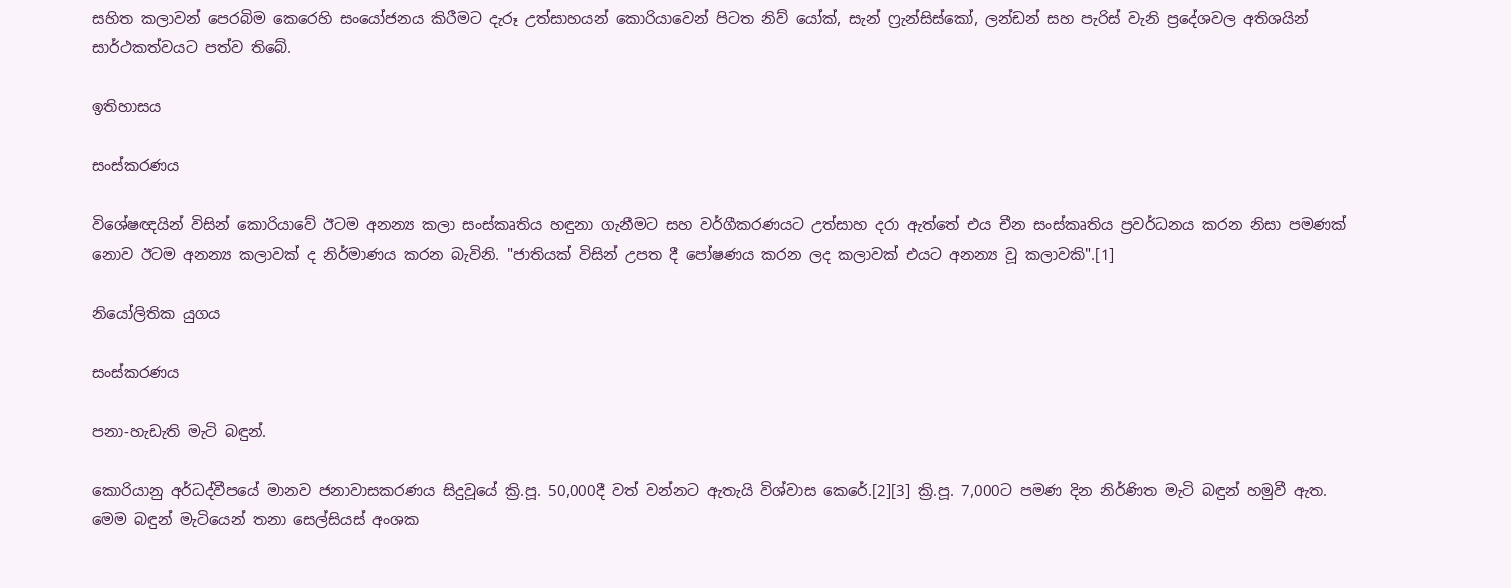සහිත කලාවන් පෙරබිම කෙරෙහි සංයෝජනය කිරීමට දැරූ උත්සාහයන් කොරියාවෙන් පිටත නිව් යෝක්, සැන් ෆ්‍රැන්සිස්කෝ, ලන්ඩන් සහ පැරිස් වැනි ප්‍රදේශවල අතිශයින් සාර්ථකත්වයට පත්ව තිබේ.

ඉතිහාසය

සංස්කරණය

විශේෂඥයින් විසින් කොරියාවේ ඊ‍ටම අනන්‍ය කලා සංස්කෘතිය හඳුනා ගැනීමට සහ වර්ගීකරණයට උත්සාහ දරා ඇත්තේ එය චීන සංස්කෘතිය ප්‍රවර්ධනය කරන නිසා පමණක් නොව ඊටම අනන්‍ය කලාවක් ද නිර්මාණය කරන බැවිනි. "ජාතියක් විසින් උපත දී පෝෂණය කරන ලද කලාවක් එයට අනන්‍ය වූ කලාවකි".[1]

නියෝලිතික යුගය

සංස්කරණය

පනා-හැඩැති මැටි බඳුන්.

කොරියානු අර්ධද්වීපයේ මානව ජනාවාසකරණය සිදුවූයේ ක්‍රි.පූ. 50,000දී වත් වන්නට ඇතැයි විශ්වාස කෙරේ.[2][3] ක්‍රි.පූ. 7,000ට පමණ දින නිර්ණිත මැටි බඳුන් හමුවී ඇත. මෙම බඳුන් මැටියෙන් තනා සෙල්සියස් අංශක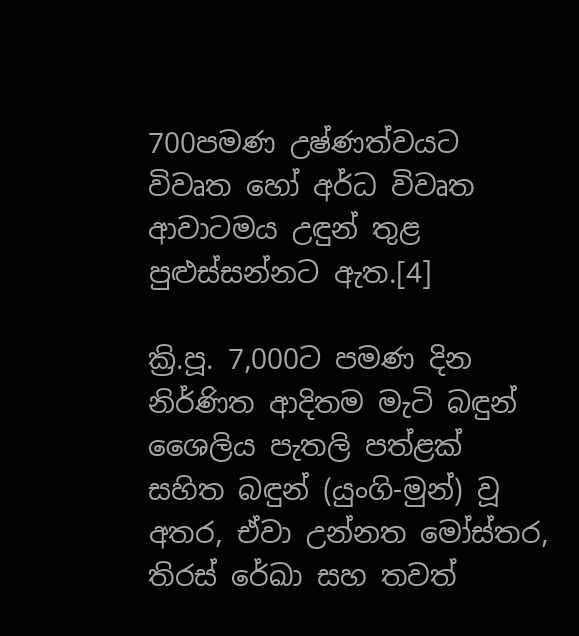700පමණ උෂ්ණත්වයට විවෘත හෝ අර්ධ විවෘත ආවාටමය උඳුන් තුළ පුළුස්සන්නට ඇත.[4]

ක්‍රි.පූ. 7,000ට පමණ දින නිර්ණිත ආදිතම මැටි බඳුන් ශෛලිය පැතලි පත්ළක් සහිත බඳුන් (යුංගි-මුන්) වූ අතර, ඒවා උන්නත මෝස්තර, තිරස් රේඛා සහ තවත්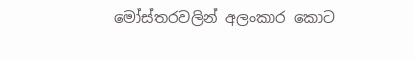මෝස්තරවලින් අලංකාර කොට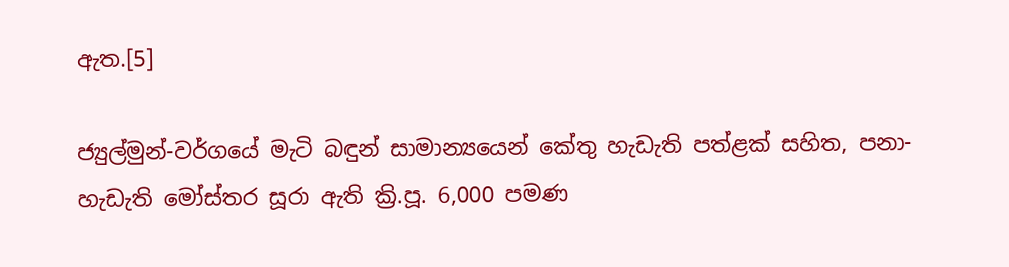ඇත.[5]

ජ්‍යුල්මුන්-වර්ගයේ මැටි බඳුන් සාමාන්‍යයෙන් කේතු හැඩැති පත්ළක් සහිත, පනා-හැඩැති මෝස්තර සූරා ඇති ක්‍රි.පූ. 6,000 පමණ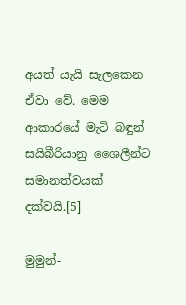අයත් යැයි සැලකෙන ඒවා වේ. මෙම ආකාරයේ මැටි බඳුන් සයිබීරියානු ශෛලීන්ට සමානත්වයක් දක්වයි.[5]

මුමුන්-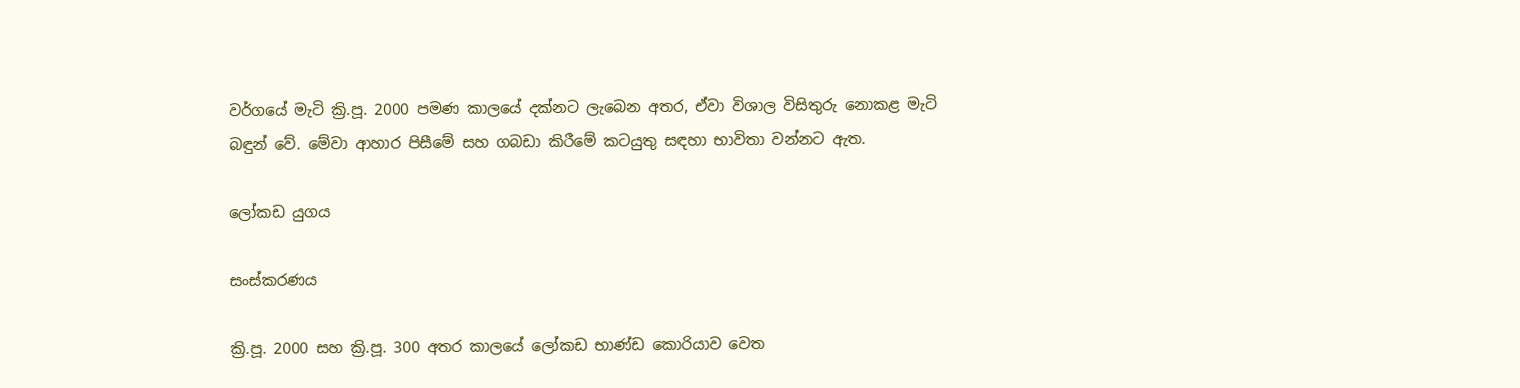වර්ගයේ මැටි ක්‍රි.පූ. 2000 පමණ කාලයේ දක්නට ලැබෙන අතර, ඒවා විශාල විසිතුරු නොකළ මැටි බඳුන් වේ. මේවා ආහාර පිසීමේ සහ ගබඩා කිරීමේ කටයුතු සඳහා භාවිතා වන්නට ඇත.

ලෝකඩ යුගය

සංස්කරණය

ක්‍රි.පූ. 2000 සහ ක්‍රි.පූ. 300 අතර කාලයේ ලෝකඩ භාණ්ඩ කොරියාව වෙත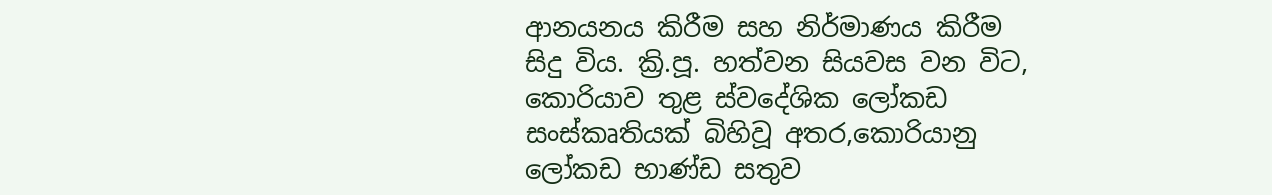ආනයනය කිරීම සහ නිර්මාණය කිරීම සිදු විය. ක්‍රි.පූ. හත්වන සියවස වන විට, කොරියාව තුළ ස්වදේශික ‍ලෝකඩ සංස්කෘතියක් බිහිවූ අතර,කොරියානු ලෝකඩ භාණ්ඩ සතුව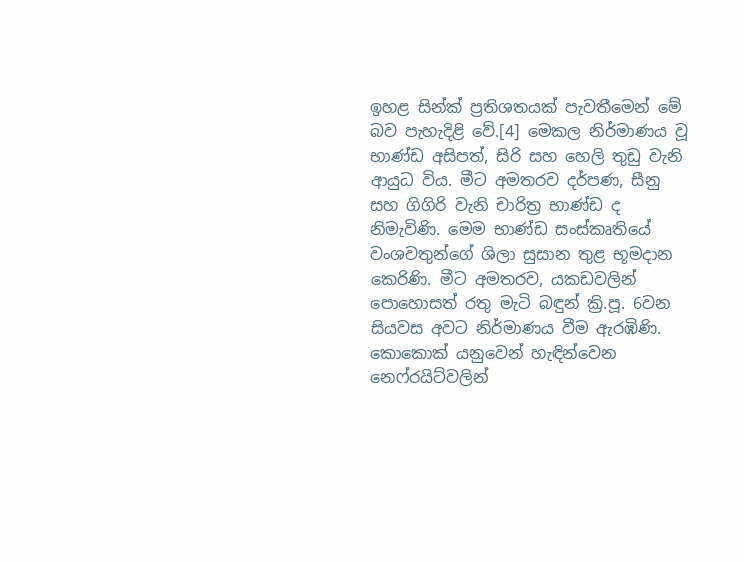ඉහළ සින්ක් ප්‍රතිශතයක් පැවතීමෙන් මේ බව පැහැදිළි වේ.[4] මෙකල නිර්මාණය වූ භාණ්ඩ අසිපත්, සිරි සහ හෙලි තුඩු වැනි ආයුධ විය. මීට අමතරව දර්පණ, සීනු සහ ගිගිරි වැනි චාරිත්‍ර භාණ්ඩ ද නිමැවිණි. මෙම භාණ්ඩ සංස්කෘතියේ වංශවතුන්ගේ ශිලා සුසාන තුළ භූමදාන කෙරිණි. මීට අමතරව, යකඩවලින් පොහොසත් රතු මැටි බඳුන් ක්‍රි.පූ. 6වන සියවස අවට නිර්මාණය වීම ඇරඹිණි. කොකොක් යනුවෙන් හැඳින්වෙන නෙෆ්රයිට්වලින්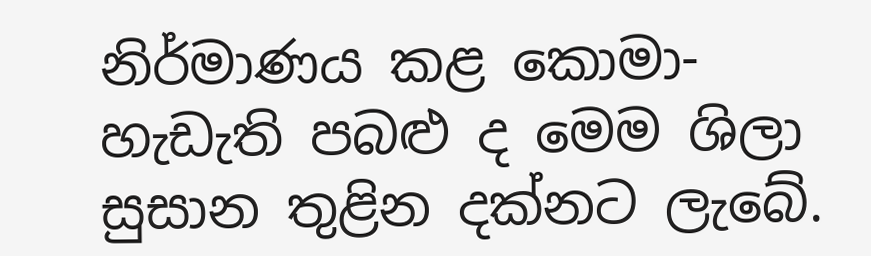නිර්මාණය කළ කොමා-හැඩැති පබළු ද මෙම ශිලා සුසාන තුළින දක්නට ලැබේ.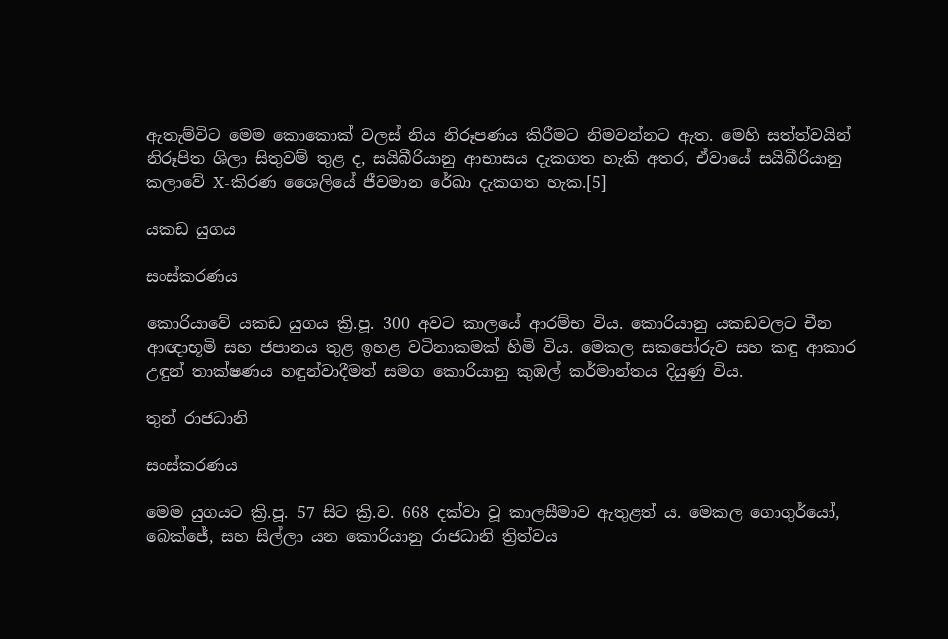ඇතැම්විට මෙම කොකොක් වලස් නිය නිරූපණය කිරීමට නිමවන්නට ඇත. මෙහි සත්ත්වයින් නිරූපිත ශිලා සිතුවම් තුළ ද, සයිබීරියානු ආභාසය දැකගත හැකි අතර, ඒවායේ සයිබීරියානු කලාවේ X-කිරණ ශෛලියේ ජීවමාන රේඛා දැකගත හැක.[5]

යකඩ යුගය

සංස්කරණය

කොරියාවේ යකඩ යුගය ක්‍රි.පූ. 300 අවට කාලයේ ආරම්භ විය. කොරියානු යකඩවලට චීන ආඥාභූමි සහ ජපානය තුළ ඉහළ වටිනාකමක් හිමි විය. මෙකල සකපෝරුව සහ කඳු ආකාර උඳුන් තාක්ෂණය හඳුන්වාදීමත් සමග කොරියානු කුඹල් කර්මාන්තය දියුණු විය.

තුන් රාජධානි

සංස්කරණය

මෙම යුගයට ක්‍රි.පූ. 57 සිට ක්‍රි.ව. 668 දක්වා වූ කාලසීමාව ඇතුළත් ය. මෙකල ගොගුර්යෝ, බෙක්ජේ, සහ සිල්ලා යන කොරියානු රාජධානි ත්‍රිත්වය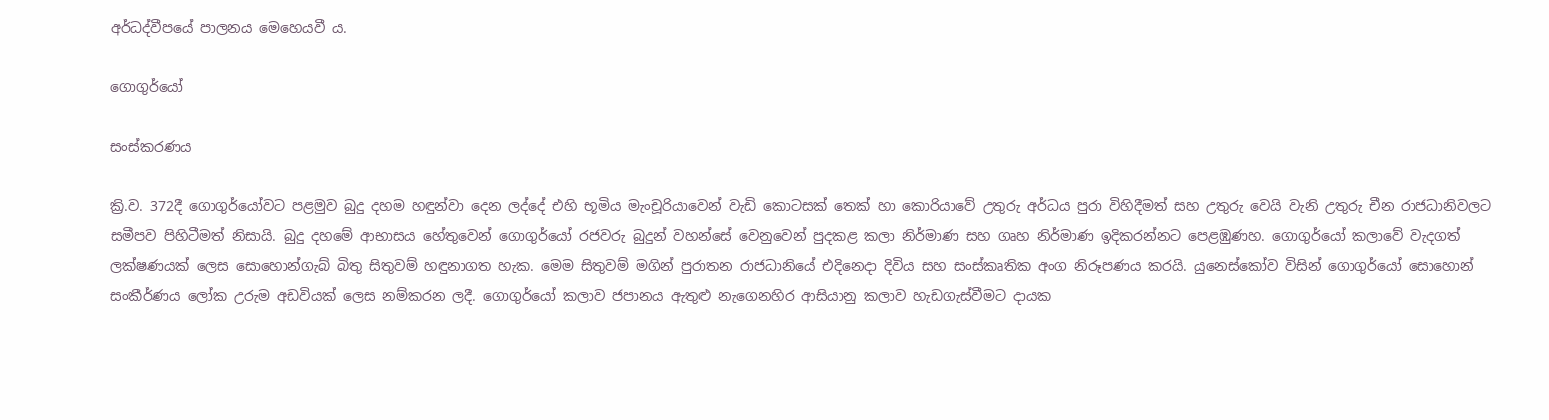අර්ධද්වීපයේ පාලනය මෙහෙයවී ය.

ගොගුර්යෝ

සංස්කරණය

ක්‍රි.ව. 372දී ගොගුර්යෝවට පළමුව බුදු දහම හඳුන්වා දෙන ලද්දේ එහි භූමිය මැංචූරියාවෙන් වැඩි කොටසක් තෙක් හා කොරියාවේ උතුරු අර්ධය පුරා විහිදීමත් සහ උතුරු වෙයි වැනි උතුරු චීන රාජධානිවලට සමීපව පිහිටීමත් නිසායි. බුදු දහමේ ආභාසය හේතුවෙන් ගොගුර්යෝ රජවරු බුදුන් වහන්සේ වෙනුවෙන් පුදකළ කලා නිර්මාණ සහ ගෘහ නිර්මාණ ඉදිකරන්නට පෙළඹුණහ. ගොගුර්යෝ කලාවේ වැදගත් ලක්ෂණයක් ලෙස සොහොන්ගැබ් බිතු සිතුවම් හඳුනාගත හැක. මෙම සිතුවම් මගින් පුරාතන රාජධානියේ එදිනෙදා දිවිය සහ සංස්කෘතික අංග නිරූපණය කරයි. යුනෙස්කෝව විසින් ගොගුර්යෝ සොහොන් සංකීර්ණය ලෝක උරුම අඩවියක් ලෙස නම්කරන ලදී. ගොගුර්යෝ කලාව ජපානය ඇතුළු නැගෙනහිර ආසියානු කලාව හැඩගැස්වීමට දායක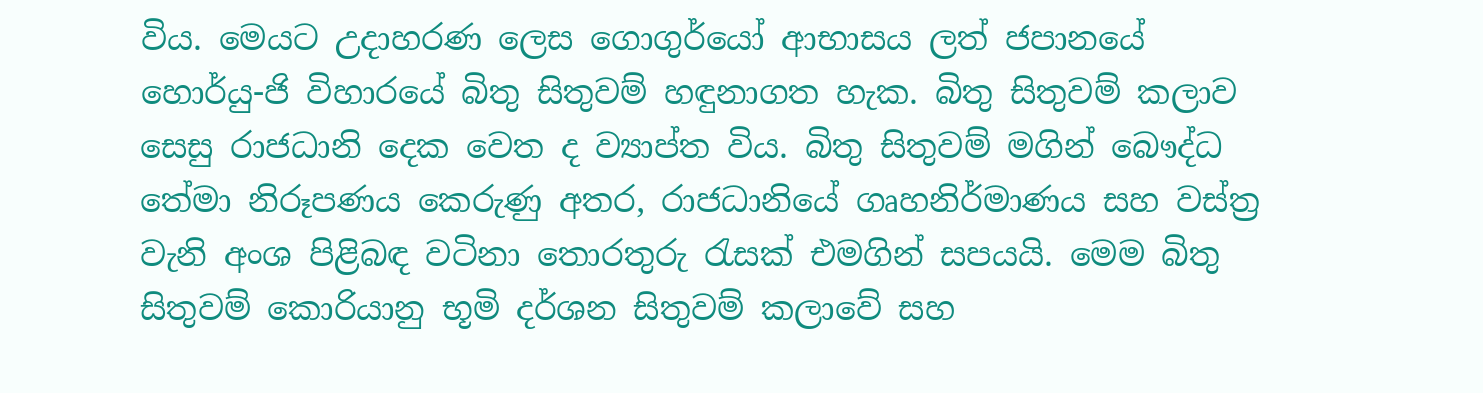විය. මෙයට උදාහරණ ලෙස ගොගුර්යෝ ආභාසය ලත් ජපානයේ හොර්යු-ජි විහාරයේ බිතු සිතුවම් හඳුනාගත හැක. බිතු සිතුවම් කලාව සෙසු රාජධානි දෙක වෙත ද ව්‍යාප්ත විය. බිතු සිතුවම් මගින් බෞද්ධ තේමා නිරූපණය කෙරුණු අතර, රාජධානියේ ගෘහනිර්මාණය සහ වස්ත්‍ර වැනි අංශ පිළිබඳ වටිනා තොරතුරු රැසක් එමගින් සපයයි. මෙම බිතු සිතුවම් කොරියානු භූමි දර්ශන සිතුවම් කලාවේ සහ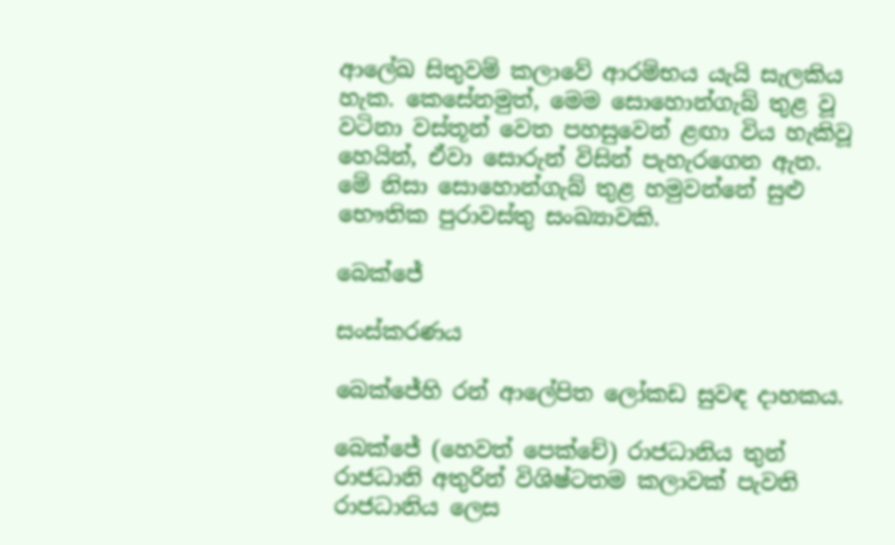ආලේඛ සිතුවම් කලාවේ ආරම්භය යැයි සැලකිය හැක. කෙසේනමුත්, මෙම සොහොන්ගැබ් තුළ වූ වටිනා වස්තූන් වෙත පහසුවෙන් ළඟා විය හැකිවූ හෙයින්, ඒවා සොරුන් විසින් පැහැරගෙන ඇත. මේ නිසා සොහොන්ගැබ් තුළ හමුවන්නේ සුළු භෞතික පුරාවස්තු සංඛ්‍යාවකි.

බෙක්ජේ

සංස්කරණය

බෙක්ජේහි රන් ආලේපිත ලෝකඩ සුවඳ දාහකය.

බෙක්ජේ (හෙවත් පෙක්චේ) රාජධානිය තුන් රාජධානි අතුරින් විශිෂ්ටතම කලාවක් පැවති රාජධානිය ලෙස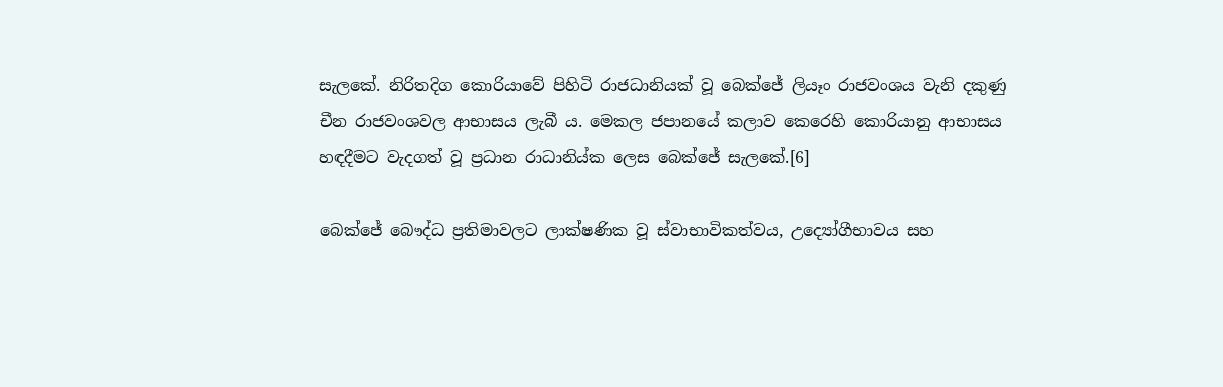සැලකේ. නිරිතදිග කොරියාවේ පිහිටි රාජධානියක් වූ බෙක්ජේ ලියෑං රාජවංශය වැනි දකුණු චීන රාජවංශවල ආභාසය ලැබී ය. මෙකල ජපානයේ කලාව කෙරෙහි කොරියානු ආභාසය හඳදීමට වැදගත් වූ ප්‍රධාන රාධානිය්ක ලෙස බෙක්ජේ සැලකේ.[6]

බෙක්ජේ බෞද්ධ ප්‍රතිමාවලට ලාක්ෂණික වූ ස්වාභාවිකත්වය, උද්‍යෝගීභාවය සහ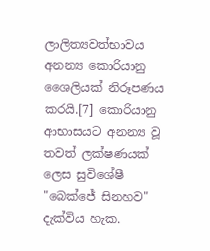ලාලිත්‍යවත්භාවය අනන්‍ය කොරියානු‍ ශෛලියක් නිරූපණය කරයි.[7] කොරියානු ආභාසයට අනන්‍ය වූ තවත් ලක්ෂණයක් ලෙස සුවිශේෂී "බෙක්ජේ සිනහව" දැක්විය හැක.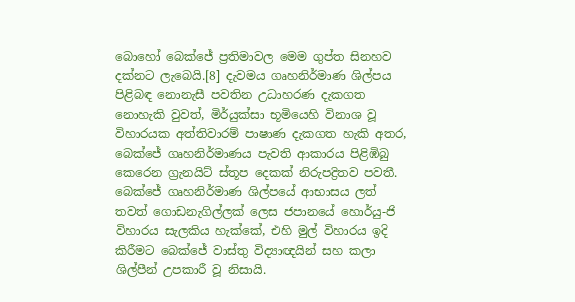බොහෝ බෙක්ජේ ප්‍රතිමාවල මෙම ගුප්ත සිනහව දක්නට ලැබෙයි.[8] දැවමය ගෘහනිර්මාණ ශිල්පය පිළිබඳ නොනැසී පවතින උධාහරණ දැකගත නොහැකි වුවත්, මිර්යුක්සා භූමියෙහි විනාශ වූ විහාරයක අත්තිවාරම් පාෂාණ දැකගත හැකි අතර, බෙක්ජේ ගෘහනිර්මාණය පැවති ආකාරය පිළිඹිබු කෙරෙන ග්‍රැනයිට් ස්තූප දෙකක් නිරුපද්‍රිතව පවතී. බෙක්ජේ ගෘහනිර්මාණ ශිල්පයේ ආභාසය ලත් තවත් ගොඩනැගිල්ලක් ලෙස ජපානයේ හොර්යු-ජි විහාරය සැලකිය හැක්කේ, එහි මුල් විහාරය ඉදි කිරීමට බෙක්ජේ වාස්තු විද්‍යාඥයින් සහ කලා ශිල්පීන් උපකාරී වූ නිසායි.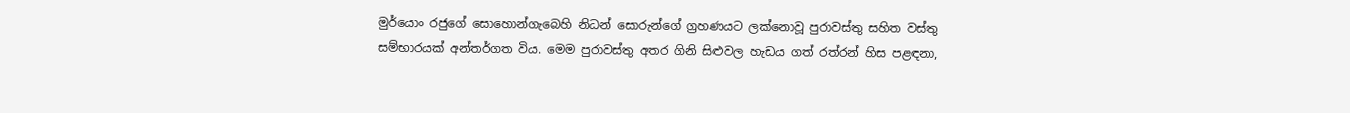මුර්යොං රජුගේ සොහොන්ගැබෙහි නිධන් සොරුන්ගේ ග්‍රහණයට ලක්නොවූ පුරාවස්තු සහිත වස්තු සම්භාරයක් අන්තර්ගත විය. මෙම පුරාවස්තු අතර ගිනි සිළුවල හැඩය ගත් රත්රන් හිස පළඳනා,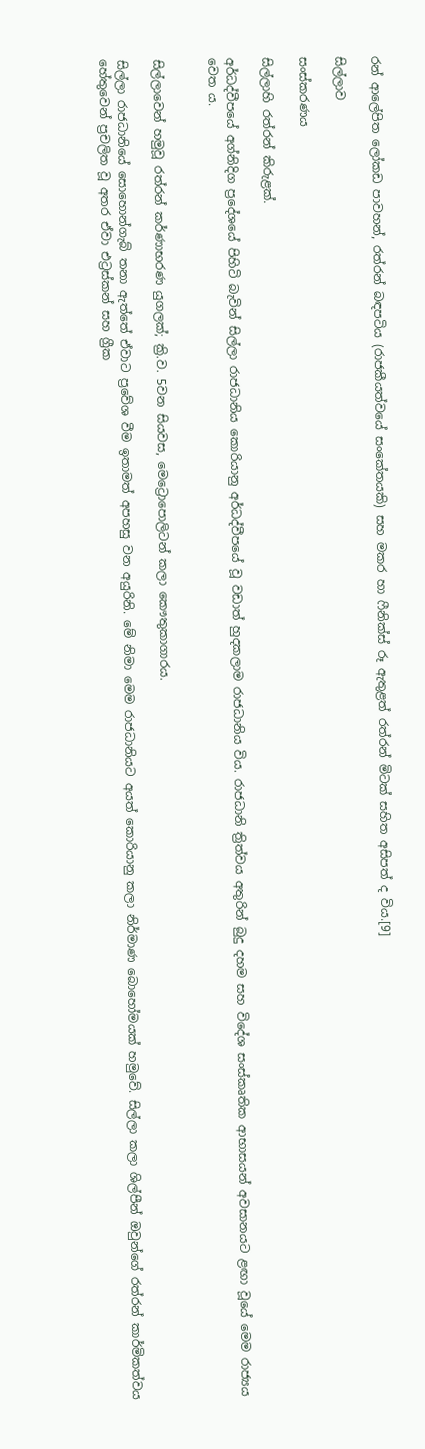රන් ආලේපිත ලෝකඩ පාවහන්, රත්රන් බඳපටිය (රාජකීයත්වයේ සංකේතයකි) සහ මකර හා ෆීනික්ස් රූ ඇතුළත් රත්රන් මිටක් සහිත අසිපත් ද විය.[9]

සිල්ලාව

සංස්කරණය

සිල්ලාහි රත්රන් කිරුළක්.

අර්ධද්වීපයේ අග්නිදිග ප්‍රදේශයේ පිහිටි බැවින් සිල්ලා රාජධානිය කොරියානු අර්ධද්වීපයේ වූ වඩාත් හුදකලාම රාජධානිය විය. රාජධානි ත්‍රිත්වය අතුරින් බුදු දහම සහ විදේශ සංස්කෘතික ආභාසයන් අවසානයට ළඟා වූයේ මෙම රාජ්‍යය වෙත ය.


සිල්ලාවෙන් හමුවූ රත්රන් කර්ණාභරණ යුගලක්; ක්‍රි.ව. 5වන සියවස, මෙට්‍රොපොලිටන් කලා කෞතුකාගාරය.

සිල්ලා රාජධානියේ සොහොන්ගැබ් තනා ඇත්තේ ඒවාට ප්‍රවේශ වීම ඉතාමත් අපහසු වන අයුරිනි. මේ නිමා මෙම රාජධානියට අයත් කොරියානු කලා නිර්මාණ බොහෝමයක් හමුවේ. සිල්ලා කලා ශිල්පීන් ඔවුන්ගේ රත්රන් කාර්මිකත්වය හේතුවෙන් ප්‍රචලිත වූ අතර ඒවා එට්‍රස්කන් සහ ග්‍රීක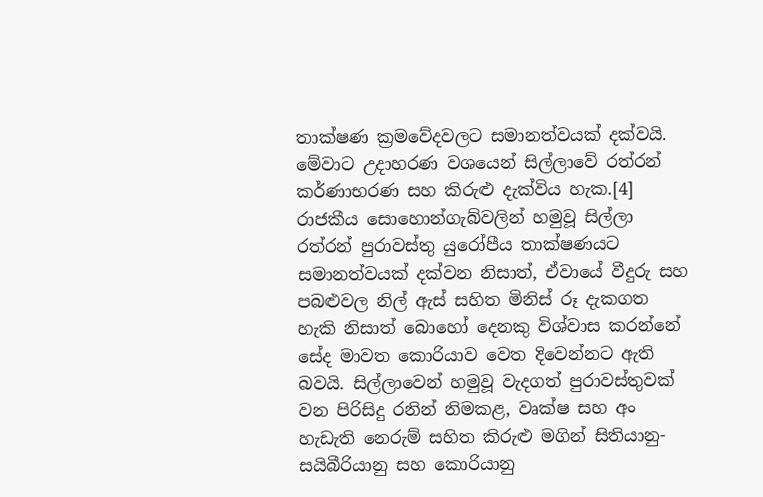තාක්ෂණ ක්‍රමවේදවලට සමානත්වයක් දක්වයි. මේවාට උදාහරණ වශයෙන් සිල්ලාවේ රත්රන් කර්ණාභරණ සහ කිරුළු දැක්විය හැක.[4] රාජකීය සොහොන්ගැබ්වලින් හමුවූ සිල්ලා රත්රන් පුරාවස්තු යුරෝපීය තාක්ෂණයට සමානත්වයක් දක්වන නිසාත්, ඒවායේ වීදුරු සහ පබළුවල නිල් ඇස් සහිත මිනිස් රූ දැකගත හැකි නිසාත් බොහෝ දෙනකු විශ්වාස කරන්නේ සේද මාවත කොරියාව වෙත දිවෙන්නට ඇති බවයි. සිල්ලාවෙන් හමුවූ වැදගත් පුරාවස්තුවක් වන පිරිසිදු රනින් නිමකළ, වෘක්ෂ සහ අං හැඩැති නෙරුම් සහිත කිරුළු මගින් සිතියානු-සයිබීරියානු සහ කොරියානු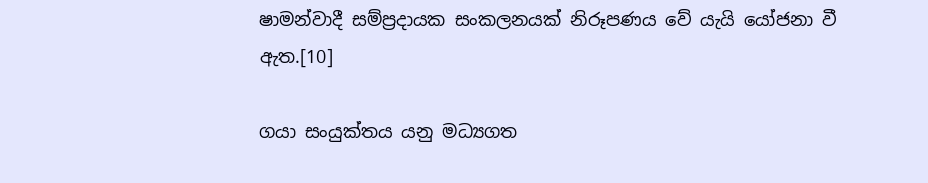ෂාමන්වාදී සම්ප්‍රදායක සංකලනයක් නිරූපණය වේ යැයි යෝජනා වී ඇත.[10]

ගයා සංයුක්තය යනු මධ්‍යගත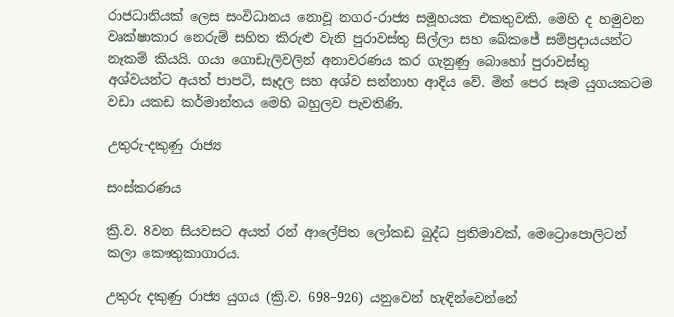රාජධානියක් ලෙස සංවිධානය නොවූ නගර-රාජ්‍ය සමූහයක එකතුවකි. මෙහි ද හමුවන වෘක්ෂාකාර නෙරුම් සහිත කිරුළු වැනි පුරාවස්තු සිල්ලා සහ බේකජේ සම්ප්‍රදායයන්ට නෑකම් කියයි. ගයා ගොඩැලිවලින් අනාවරණය කර ගැනුණු බොහෝ පුරාවස්තු අශ්වයන්ට අයත් පාපටි, සෑදල සහ අශ්ව සන්නාහ ආදිය වේ. මින් පෙර සෑම යුගයකටම වඩා යකඩ කර්මාන්තය මෙහි බහුලව පැවතිණි.

උතුරු-දකුණු රාජ්‍ය

සංස්කරණය

ක්‍රි.ව. 8වන සියවසට අයත් රන් ආලේපිත ලෝකඩ බුද්ධ ප්‍රතිමාවක්, මෙට්‍රොපොලිටන් කලා කෞතුකාගාරය.

උතුරු දකුණු රාජ්‍ය යුගය (ක්‍රි.ව. 698–926) යනුවෙන් හැඳින්වෙන්නේ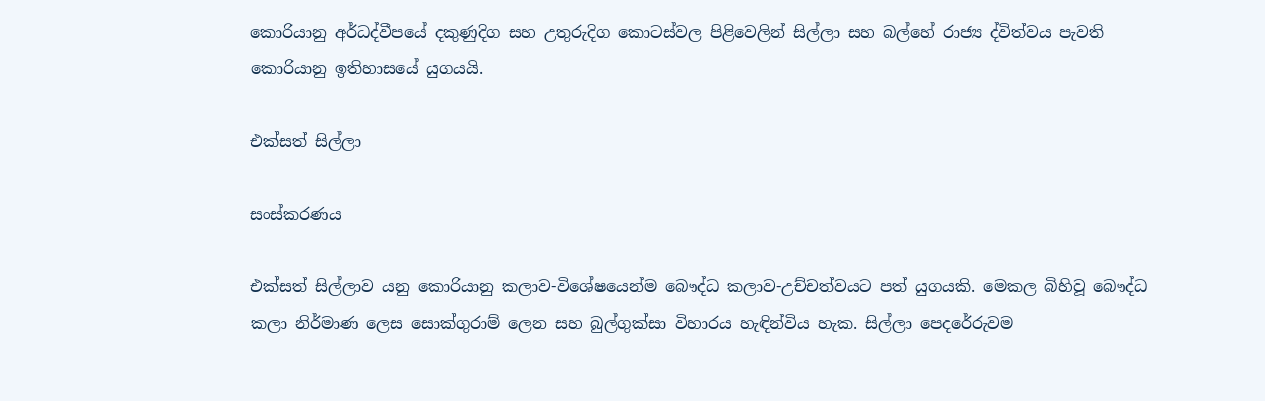කොරියානු අර්ධද්වීපයේ දකුණුදිග සහ උතුරුදිග කොටස්වල පිළිවෙලින් සිල්ලා සහ බල්හේ රාජ්‍ය ද්විත්වය පැවති කොරියානු ඉතිහාසයේ යුගයයි.

එක්සත් සිල්ලා

සංස්කරණය

එක්සත් සිල්ලාව යනු කොරියානු කලාව-විශේෂයෙන්ම බෞද්ධ කලාව-උච්චත්වයට පත් යුගයකි. මෙකල බිහිවූ බෞද්ධ කලා නිර්මාණ ලෙස සොක්ගුරාම් ලෙන සහ බුල්ගුක්සා විහාරය හැඳින්විය හැක. සිල්ලා පෙදරේරුවම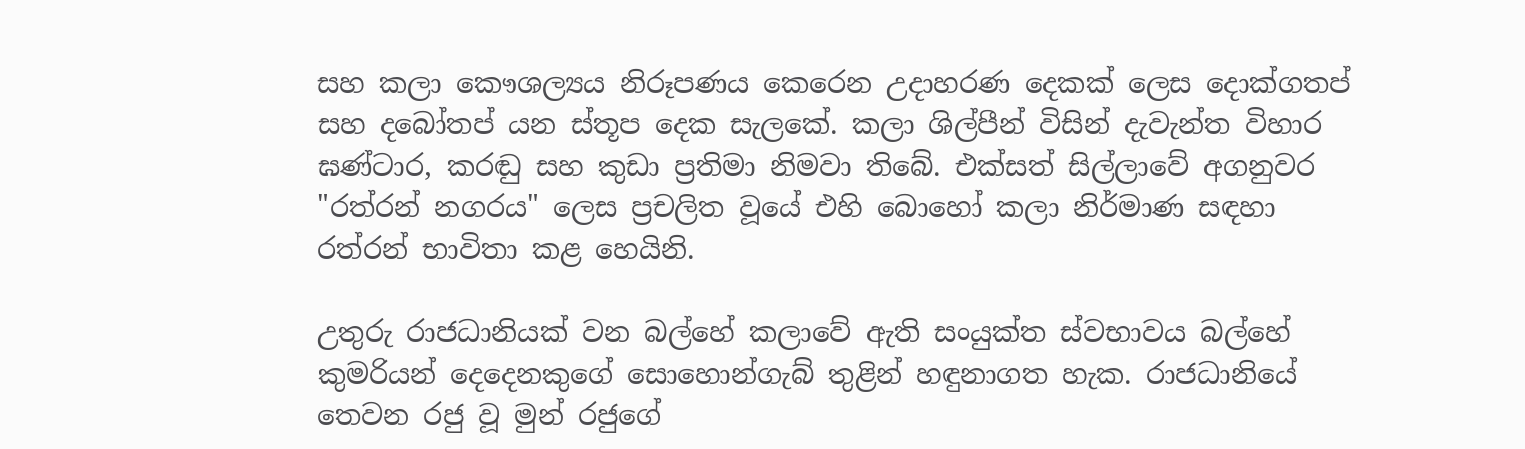සහ කලා කෞශල්‍යය නිරූපණය කෙරෙන උදාහරණ දෙකක් ලෙස දොක්ගතප් සහ දබෝතප් යන ස්තූප දෙක සැලකේ. කලා ශිල්පීන් විසින් දැවැන්ත විහාර ඝණ්ටාර, කරඬු සහ කුඩා ප්‍රතිමා නිමවා තිබේ. එක්සත් සිල්ලාවේ අගනුවර "රත්රන් නගරය" ලෙස ප්‍රචලිත වූයේ එහි බොහෝ කලා නිර්මාණ සඳහා රත්රන් භාවිතා කළ හෙයිනි.

උතුරු රාජධානියක් වන බල්හේ කලාවේ ඇති සංයුක්ත ස්වභාවය බල්හේ කුමරියන් දෙදෙනකුගේ සොහොන්ගැබ් තුළින් හඳුනාගත හැක. රාජධානියේ තෙවන රජු වූ මුන් රජුගේ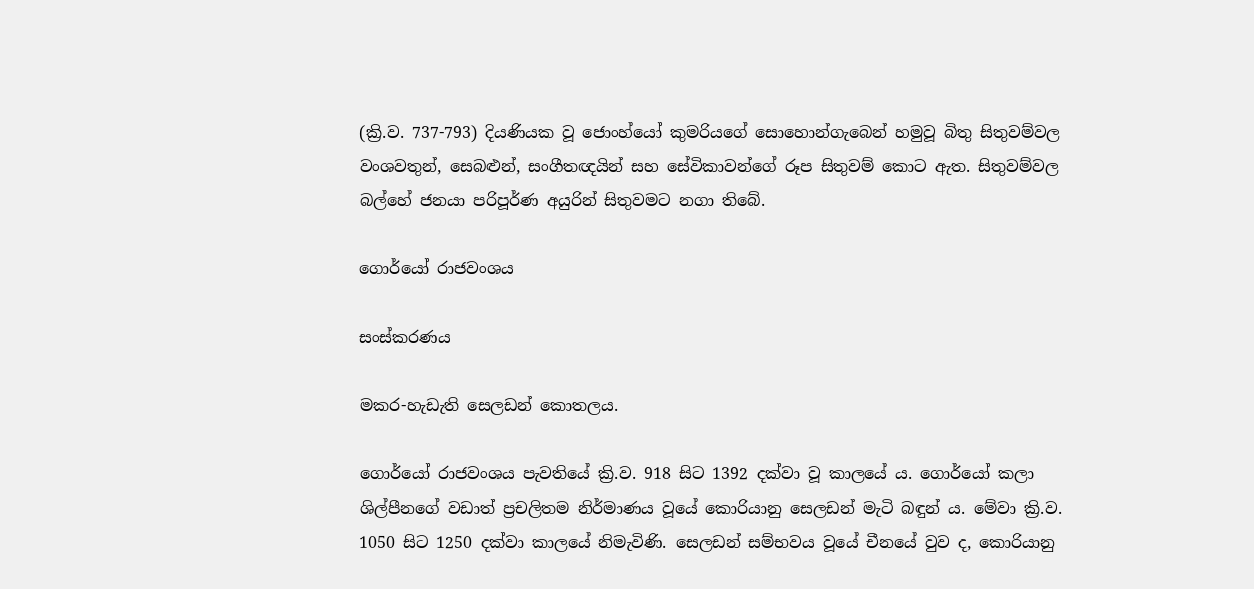(ක්‍රි.ව. 737-793) දියණියක වූ ජොංහ්යෝ කුමරියගේ සොහොන්ගැබෙන් හමුවූ බිතු සිතුවම්වල වංශවතුන්, සෙබළුන්, සංගීතඥයින් සහ සේවිකාවන්ගේ රූප සිතුවම් කොට ඇත. සිතුවම්වල බල්හේ ජනයා පරිපූර්ණ අයුරින් සිතුවමට නගා තිබේ.

ගොර්යෝ රාජවංශය

සංස්කරණය

මකර-හැඩැති සෙලඩන් කොතලය.

ගොර්යෝ රාජවංශය පැවතියේ ක්‍රි.ව. 918 සිට 1392 දක්වා වූ කාලයේ ය. ගොර්යෝ කලා ශිල්පීනගේ වඩාත් ප්‍රචලිතම නිර්මාණය වූයේ කොරියානු සෙලඩන් මැටි බඳුන් ය. මේවා ක්‍රි.ව. 1050 සිට 1250 දක්වා කාලයේ නිමැවිණි. සෙලඩන් සම්භවය වූයේ චීනයේ වුව ද, කොරියානු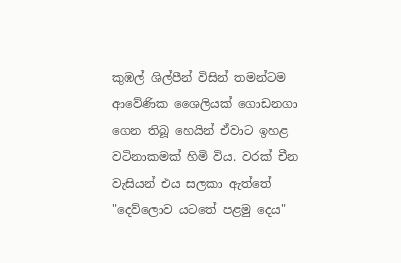කුඹල් ශිල්පීන් විසින් තමන්ටම ආවේණික ශෛලියක් ගොඩනගා ගෙන තිබූ හෙයින් ඒවාට ඉහළ වටිනාකමක් හිමි විය. වරක් චීන වැසියන් එය සලකා ඇත්තේ "දෙව්ලොව යටතේ පළමු දෙය"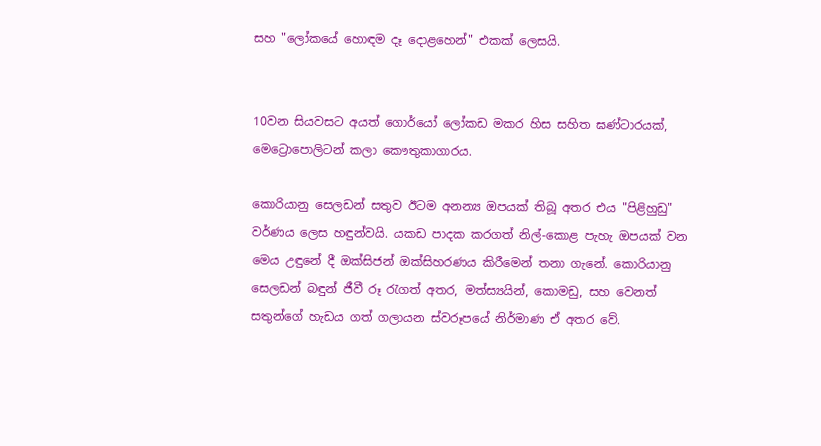සහ "ලෝකයේ හොඳම දෑ දොළහෙන්" එකක් ලෙසයි.


10වන සියවසට අයත් ගොර්යෝ ලෝකඩ මකර හිස සහිත ඝණ්ටාරයක්, මෙට්‍රොපොලිටන් කලා කෞතුකාගාරය.

කොරියානු සෙලඩන් සතුව ඊටම අනන්‍ය ඔපයක් තිබූ අතර එය "පිළිහුඩු" වර්ණය ලෙස හඳුන්වයි. යකඩ පාදක කරගත් නිල්-කොළ පැහැ ඔපයක් වන මෙය උඳුනේ දී ඔක්සිජන් ඔක්සිහරණය කිරීමෙන් තනා ගැනේ. කොරියානු සෙලඩන් බඳුන් ජීවී රූ රැගත් අතර, මත්ස්‍යයින්, කොමඩු, සහ වෙනත් සතුන්ගේ හැඩය ගත් ගලායන ස්වරූපයේ නිර්මාණ ඒ අතර වේ.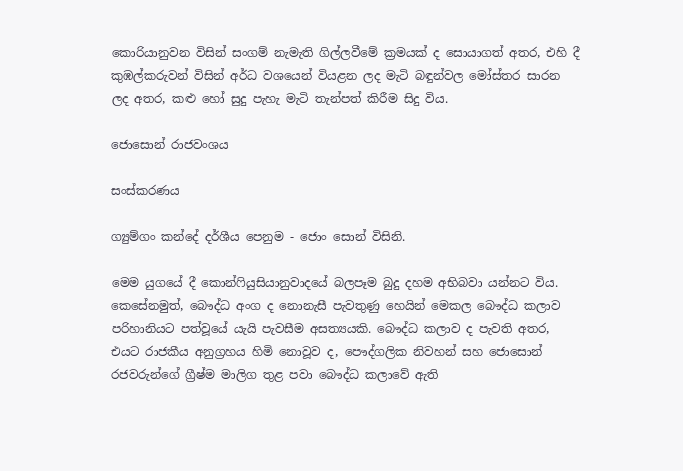කොරියානුවන විසින් සංගම් නැමැති ගිල්ලවීමේ ක්‍රමයක් ද සොයාගත් අතර, එහි දී කුඹල්කරුවන් විසින් අර්ධ වශයෙන් වියළන ලද මැටි බඳුන්වල මෝස්තර සාරන ලද අතර, කළු හෝ සුදු පැහැ මැටි තැන්පත් කිරීම සිදු විය.

ජොසොන් රාජවංශය

සංස්කරණය

ග්‍යුම්ගං කන්දේ දර්ශීය පෙනුම - ජොං සොන් විසිනි.

මෙම යුගයේ දී කොන්ෆියුසියානුවාදයේ බලපෑම බුදු දහම අභිබවා යන්නට විය. කෙසේනමුත්, බෞද්ධ අංග ද නොනැසී පැවතුණු හෙයින් මෙකල බෞද්ධ කලාව පරිහානියට පත්වූයේ යැයි පැවසීම අසත්‍යයකි. බෞද්ධ කලාව ද පැවති අතර, එයට රාජකීය අනුග්‍රහය හිමි නොවූව ද, පෞද්ගලික නිවහන් සහ ජොසොන් රජවරුන්ගේ ග්‍රීෂ්ම මාලිග තුළ පවා බෞද්ධ කලාවේ ඇති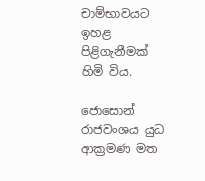චාම්භාවයට ඉහළ පිළිගැනීමක් හිමි විය.

ජොසොන් රාජවංශය යුධ ආක්‍රමණ මත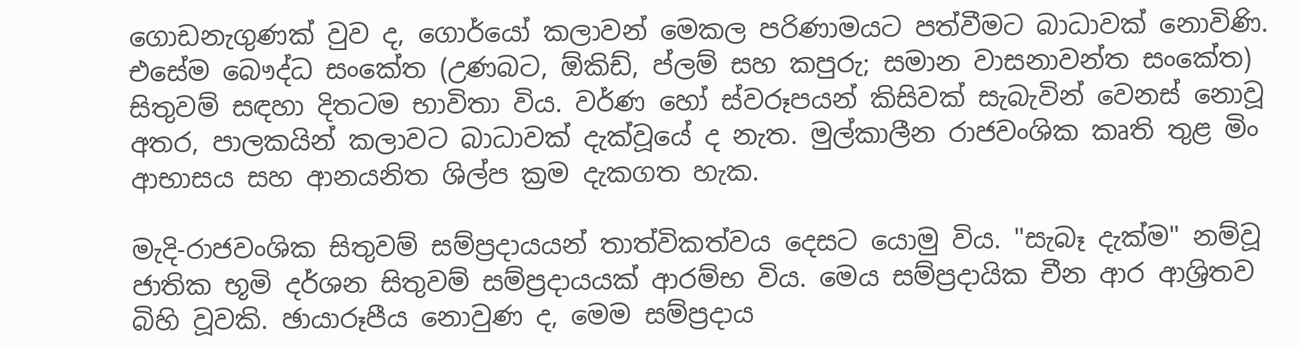ගොඩනැගුණක් වුව ද, ගොර්යෝ කලාවන් මෙකල පරිණාමයට පත්වීමට බාධාවක් නොවිණි. එසේම බෞද්ධ සංකේත (උණබට, ඕකිඩ්, ප්ලම් සහ කපුරු; සමාන වාසනාවන්ත සංකේත) සිතුවම් සඳහා දිතටම භාවිතා විය. වර්ණ හෝ ස්වරූපයන් කිසිවක් සැබැවින්‍ වෙනස් නොවූ අතර, පාලකයින් කලාවට බාධාවක් දැක්වූයේ ද නැත. මුල්කාලීන රාජවංශික කෘති තුළ මිං ආභාසය සහ ආනයනිත ශිල්ප ක්‍රම දැකගත හැක.

මැදි-රාජවංශික සිතුවම් සම්ප්‍රදායයන් තාත්විකත්වය දෙසට යොමු විය. "සැබෑ දැක්ම" නම්වූ ජාතික භූමි දර්ශන සිතුවම් සම්ප්‍රදායයක් ආරම්භ විය. මෙය සම්ප්‍රදායික චීන ආර ආශ්‍රිතව බිහි වූවකි. ඡායාරූපීය නොවුණ ද, මෙම සම්ප්‍රදාය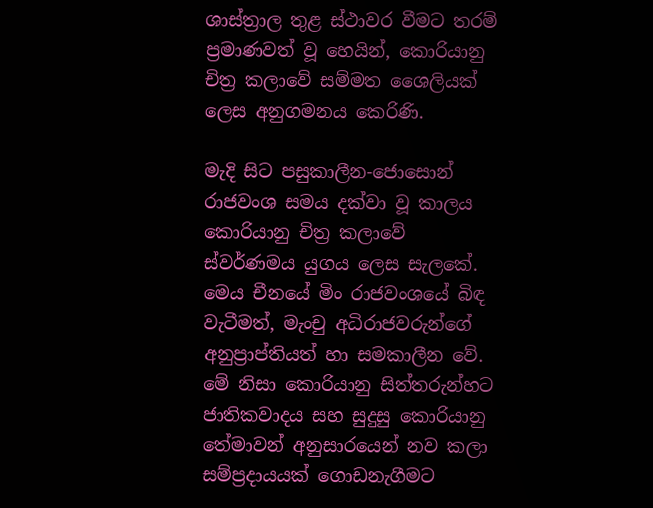ශාස්ත්‍රාල තුළ ස්ථාවර වීමට තරම් ප්‍රමාණවත් වූ හෙයින්, කොරියානු චිත්‍ර කලාවේ සම්මත ශෛලියක් ලෙස අනුගමනය කෙරිණි.

මැදි සිට පසුකාලීන-ජොසොන් රාජවංශ සමය දක්වා වූ කාලය කොරියානු චිත්‍ර කලාවේ ස්වර්ණමය යුගය ලෙස සැලකේ. මෙය චීනයේ මිං රාජවංශයේ බිඳ වැටීමත්, මැංචු අධිරාජවරුන්ගේ අනුප්‍රාප්තියත් හා සමකාලීන වේ. මේ නිසා කොරියානු සිත්තරුන්හට ජාතිකවාදය සහ සුදුසු කොරියානු තේමාවන් අනුසාරයෙන් නව කලා සම්ප්‍රදායයක් ගොඩනැගීමට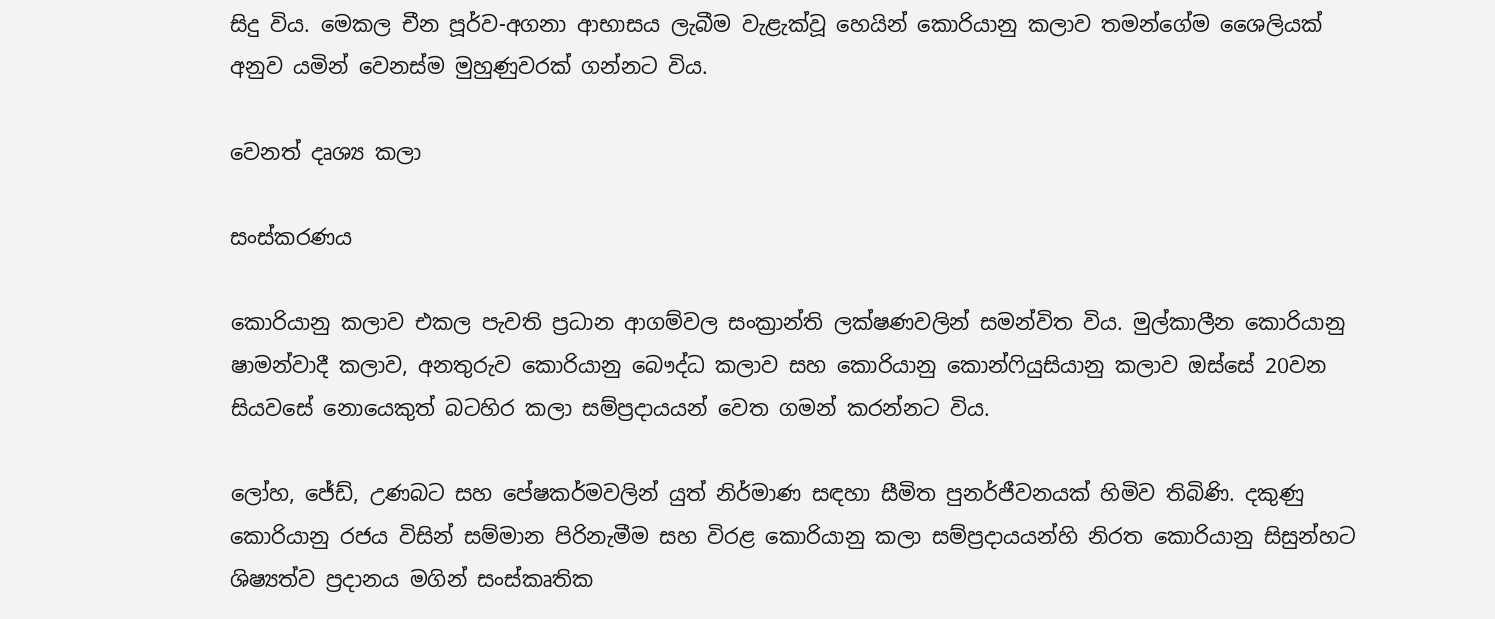සිදු විය. මෙකල චීන පූර්ව-අගනා ආභාසය ලැබීම වැළැක්වූ හෙයින් කොරියානු කලාව තමන්ගේම ශෛලියක් අනුව යමින් වෙනස්ම මුහුණුවරක් ගන්නට විය.

වෙනත් දෘශ්‍ය කලා

සංස්කරණය

කොරියානු කලාව එකල පැවති ප්‍රධාන ආගම්වල සංක්‍රාන්ති ලක්ෂණවලින් සමන්විත විය. මුල්කාලීන කොරියානු ෂාමන්වාදී කලාව, අනතුරුව කොරියානු බෞද්ධ කලාව සහ කොරියානු කොන්ෆියුසියානු කලාව ඔස්සේ 20වන සියවසේ නොයෙකුත් බටහිර කලා සම්ප්‍රදායයන් වෙත ගමන් කරන්නට විය.

ලෝහ, ජේඩ්, උණබට සහ පේෂකර්මවලින් යුත් නිර්මාණ සඳහා සීමිත පුනර්ජීවනයක් හිමිව තිබිණි. දකුණු කොරියානු රජය විසින් සම්මාන පිරිනැමීම සහ විරළ කොරියානු කලා සම්ප්‍රදායයන්හි නිරත කොරියානු සිසුන්හට ශිෂ්‍යත්ව ප්‍රදානය මගින් සංස්කෘතික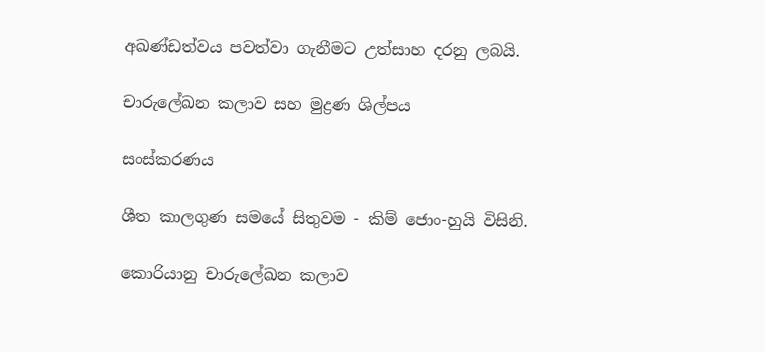අඛණ්ඩත්වය පවත්වා ගැනීමට උත්සාහ දරනු ලබයි.

චාරුලේඛන කලාව සහ මුද්‍රණ ශිල්පය

සංස්කරණය

ශීත කාලගුණ සමයේ සිතුවම - කිම් ජොං-හුයි විසිනි.

කොරියානු චාරුලේඛන කලාව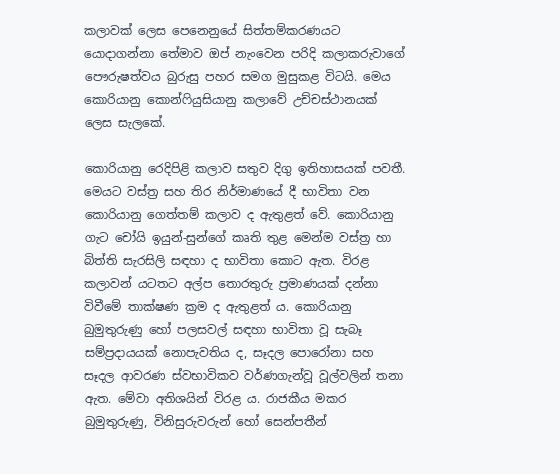කලාවක් ලෙස පෙනෙනුයේ සිත්තම්කරණයට යොදාගන්නා තේමාව ඔප් නැංවෙන පරිදි කලාකරුවාගේ පෞරුෂත්වය බුරුසු පහර සමග මුසුකළ විටයි. මෙය කොරියානු කොන්ෆියුසියානු කලාවේ උච්චස්ථානයක් ලෙස සැලකේ.

කොරියානු රෙදිපිළි කලාව සතුව දිගු ඉතිහාසයක් පවතී. මෙයට වස්ත්‍ර සහ තිර නිර්මාණයේ දී භාවිතා වන කොරියානු ගෙත්තම් කලාව ද ඇතුළත් වේ. කොරියානු ගැට චෝයි ඉයුන්-සුන්ගේ කෘති තුළ මෙන්ම වස්ත්‍ර හා බිත්ති සැරසිලි සඳහා ද භාවිතා කොට ඇත. විරළ කලාවන් යටතට අල්ප තොරතුරු ප්‍රමාණයක් දන්නා විවීමේ තාක්ෂණ ක්‍රම ද ඇතුළත් ය. කොරියානු බුමුතුරුණු හෝ පලසවල් සඳහා භාවිතා වූ සැබෑ සම්ප්‍රදායයක් නොපැවතිය ද, සෑදල පොරෝනා සහ සෑදල ආවරණ ස්වභාවිකව වර්ණගැන්වූ වූල්වලින් තනා ඇත. මේවා අතිශයින් විරළ ය. රාජකීය මකර බුමුතුරුණු, විනිසුරුවරුන් හෝ සෙන්පතීන්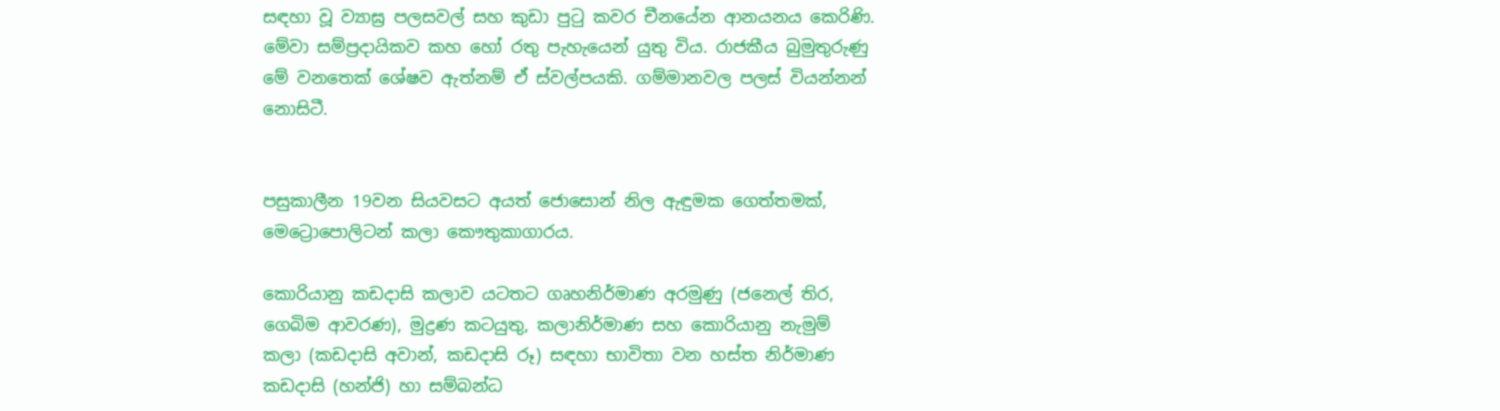සඳහා වූ ව්‍යාඝ්‍ර පලසවල් සහ කුඩා පුටු කවර චීනයේන ආනයනය කෙරිණි. මේවා සම්ප්‍රදායිකව කහ හෝ රතු පැහැයෙන් යුතු විය. රාජකීය බුමුතුරුණු මේ වනතෙක් ශේෂව ඇත්නම් ඒ ස්වල්පයකි. ගම්මානවල පලස් වියන්නන් නොසිටී.


පසුකාලීන 19වන සියවසට අයත් ජොසොන් නිල ඇඳුමක ගෙත්තමක්, මෙට්‍රොපොලිටන් කලා කෞතුකාගාරය.

කොරියානු කඩදාසි කලාව යටතට ගෘහනිර්මාණ අරමුණු (ජනෙල් තිර, ගෙබිම ආවරණ), මුද්‍රණ කටයුතු, කලානිර්මාණ සහ කොරියානු නැමුම් කලා (කඩදාසි අවාන්, කඩදාසි රූ) සඳහා භාවිතා වන හස්ත නිර්මාණ කඩදාසි (හන්ජි) හා සම්බන්ධ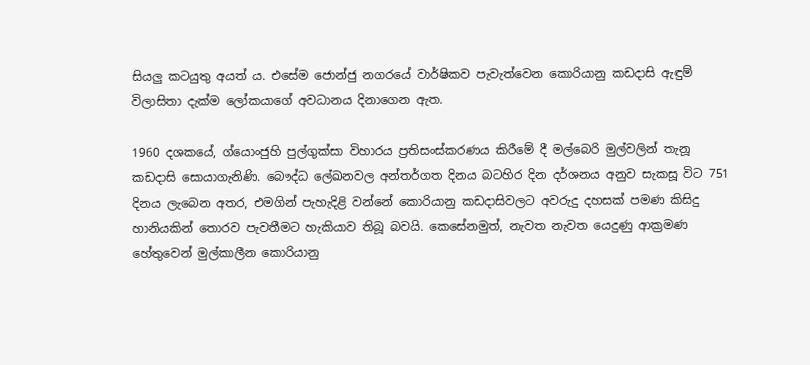සියලු කටයුතු අයත් ය. එසේම ජොන්ජු නගරයේ වාර්ෂිකව පැවැත්වෙන කොරියානු කඩදාසි ඇඳුම් විලාසිතා දැක්ම ලෝකයාගේ අවධානය දිනාගෙන ඇත.

1960 දශකයේ, ග්යොංජුහි පුල්ගුක්සා විහාරය ප්‍රතිසංස්කරණය කිරීමේ දී මල්බෙරි මුල්වලින් තැනූ කඩදාසි සොයාගැනිණි. බෞද්ධ ලේඛනවල අන්තර්ගත දිනය බටහිර දින දර්ශනය අනුව සැකසූ විට 751 දිනය ලැබෙන අතර, එමගින් පැහැදිළි වන්නේ කොරියානු කඩදාසිවලට අවරුදු දහසක් පමණ කිසිදු හානියකින් තොරව පැවතීමට හැකියාව තිබූ බවයි. කෙසේනමුත්, නැවත නැවත යෙදුණු ආක්‍රමණ හේතුවෙන් මුල්කාලීන කොරියානු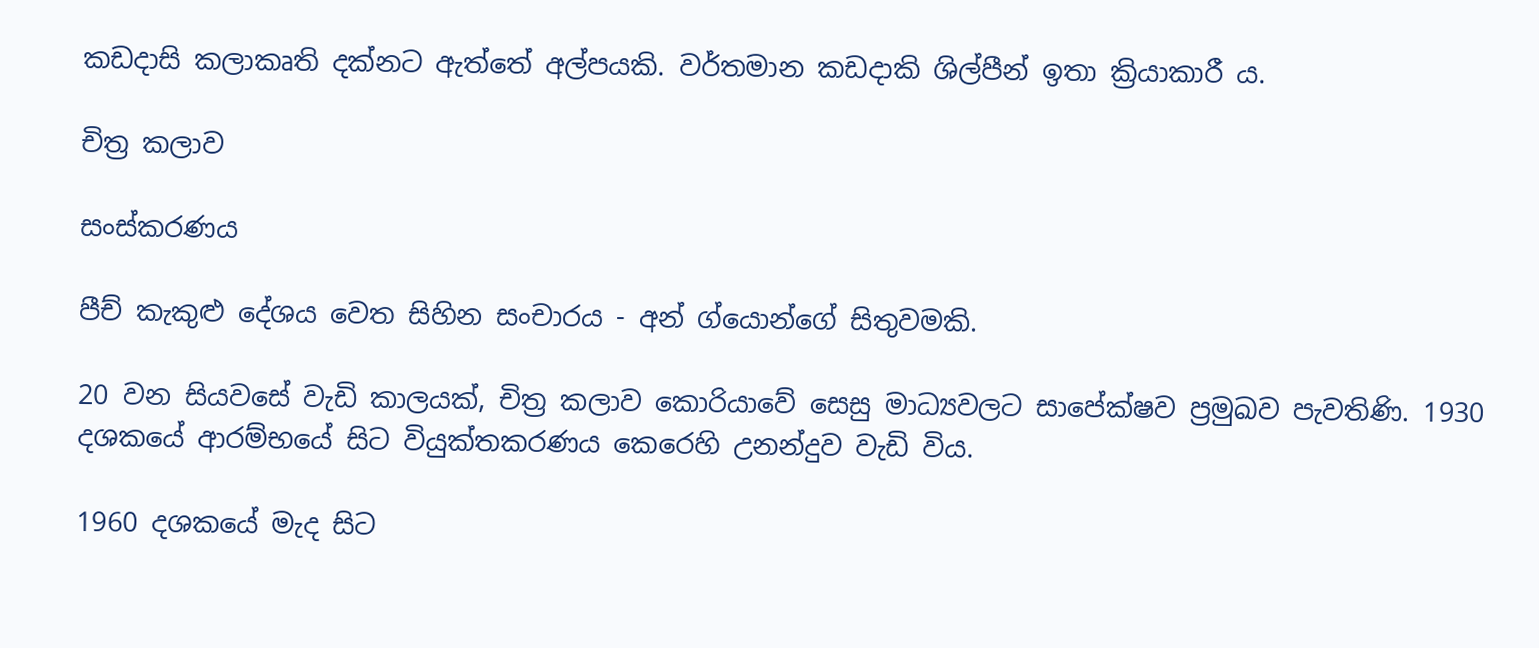කඩදාසි කලාකෘති දක්නට ඇත්තේ අල්පයකි. වර්තමාන කඩදාකි ශිල්පීන් ඉතා ක්‍රියාකාරී ය.

චිත්‍ර කලාව

සංස්කරණය

පීච් කැකුළු දේශය වෙත සිහින සංචාරය - අන් ග්යොන්ගේ සිතුවමකි.

20 වන සියවසේ වැඩි කාලයක්, චිත්‍ර කලාව කොරියාවේ සෙසු මාධ්‍යවලට සාපේක්ෂව ප්‍රමුඛව පැවතිණි. 1930 දශකයේ ආරම්භයේ සිට වියුක්තකරණය කෙරෙහි උනන්දුව වැඩි විය.

1960 දශකයේ මැද සිට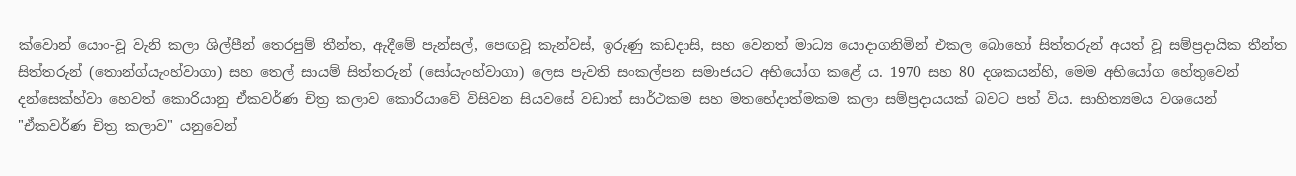ක්වොන් යොං-වූ වැනි කලා ශිල්පීන් තෙරපුම් තීන්ත, ඇදීමේ පැන්සල්, පෙඟවූ කැන්වස්, ඉරුණු කඩදාසි, සහ වෙනත් මාධ්‍ය යොදාගනිමින් එකල බොහෝ සිත්තරුන් අයත් වූ සම්ප්‍රදායික තීන්ත සිත්තරුන් (තොන්ග්යැංහ්වාගා) සහ තෙල් සායම් සිත්තරුන් (සෝයැංහ්වාගා) ලෙස පැවති සංකල්පන සමාජයට අභියෝග කළේ ය. 1970 සහ 80 දශකයන්හි, මෙම අභියෝග හේතුවෙන් දන්සෙක්හ්වා හෙවත් කොරියානු ඒකවර්ණ චිත්‍ර කලාව කොරියාවේ විසිවන සියවසේ වඩාත් සාර්ථකම සහ මතභේදාත්මකම කලා සම්ප්‍රදායයක් බවට පත් විය. සාහිත්‍යමය වශයෙන් "ඒකවර්ණ චිත්‍ර කලාව" යනුවෙන්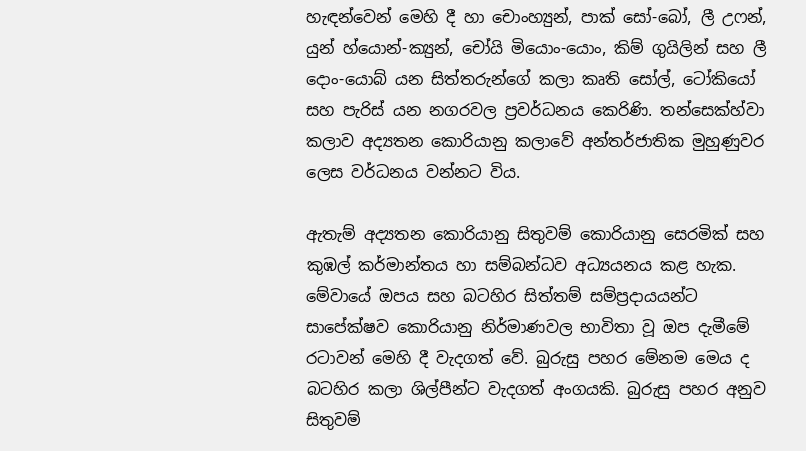හැඳන්වෙන් මෙහි දී හා චොංහ්‍යුන්, පාක් සෝ-බෝ, ලී උෆන්, යුන් හ්යොන්-ක්‍යුන්, චෝයි මියොං-යොං, කිම් ගුයිලින් සහ ලී දොං-යොබ් යන සිත්තරුන්ගේ කලා කෘති සෝල්, ටෝකියෝ සහ පැරිස් යන නගරවල ප්‍රවර්ධනය කෙරිණි. තන්සෙක්හ්වා කලාව අද්‍යතන කොරියානු කලාවේ අන්තර්ජාතික මුහුණුවර ලෙස වර්ධනය වන්නට විය.

ඇතැම් අද්‍යතන කොරියානු සිතුවම් කොරියානු සෙරමික් සහ කුඹල් කර්මාන්තය හා සම්බන්ධව අධ්‍යයනය කළ හැක. මේවායේ ඔපය සහ බටහිර සිත්තම් සම්ප්‍රදායයන්ට සාපේක්ෂව කොරියානු නිර්මාණවල භාවිතා වූ ඔප දැමීමේ රටාවන් මෙහි දී වැදගත් වේ. බුරුසු පහර මේනම මෙය ද බටහිර කලා ශිල්පීන්ට වැදගත් අංගයකි. බුරුසු පහර අනුව සිතුවම්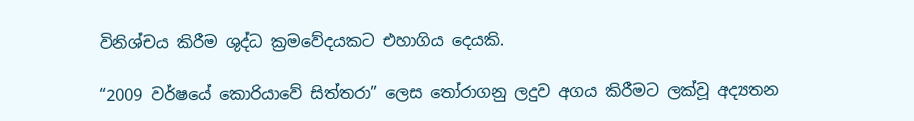විනිශ්චය කිරීම ශුද්ධ ක්‍රමවේදයකට එහාගිය දෙයකි.

“2009 වර්ෂයේ කොරියාවේ සිත්තරා” ලෙස තෝරාගනු ලදුව අගය කිරීමට ලක්වූ අද්‍යතන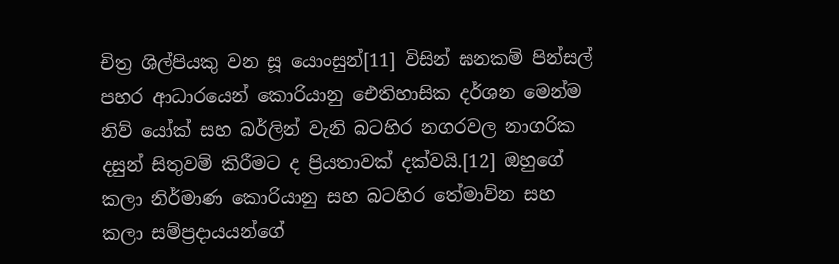චිත්‍ර ශිල්පියකු වන සූ යොංසුන්[11] විසින් ඝනකම් පින්සල් පහර ආධාරයෙන් කොරියානු ඓතිහාසික දර්ශන‍ මෙන්ම නිව් යෝක් සහ බර්ලින් වැනි බටහිර නගරවල නාගරික දසුන් සිතුවම් කිරීමට ද ප්‍රියතාවක් දක්වයි.[12] ඔහුගේ කලා නිර්මාණ කොරියානු සහ බටහිර තේමාව්න සහ කලා සම්ප්‍රදායයන්ගේ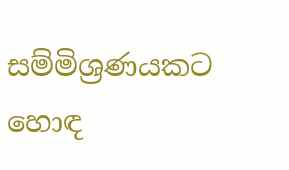සම්මිශ්‍රණයකට හොඳ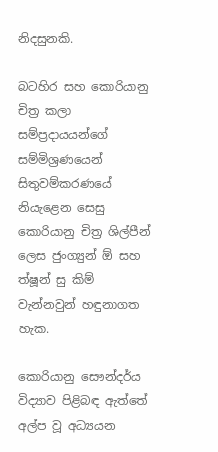නිදසුනකි.

බටහිර සහ කොරියානු චිත්‍ර කලා‍ සම්ප්‍රදායයන්ගේ සම්මිශ්‍රණයෙන් සිතුවම්කරණයේ නියැළෙන සෙසු කොරියානු චිත්‍ර ශිල්පීන් ලෙස ජුංග්‍යුන් ඕ සහ ත්ෂූන් සු කිම් වැන්නවුන් හඳුනාගත හැක.

කොරියානු සෞන්දර්ය විද්‍යාව පිළිබඳ ඇත්තේ අල්ප වූ අධ්‍යයන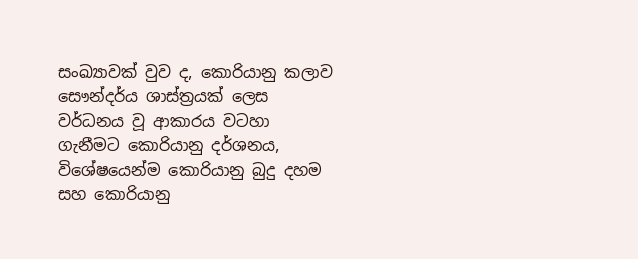සංඛ්‍යාවක් වුව ද, කොරියානු කලාව සෞන්දර්ය ශාස්ත්‍රයක් ලෙස වර්ධනය වූ ආකාරය වටහා ගැනීමට කොරියානු දර්ශනය, විශේෂයෙන්ම කොරියානු බුදු දහම සහ කොරියානු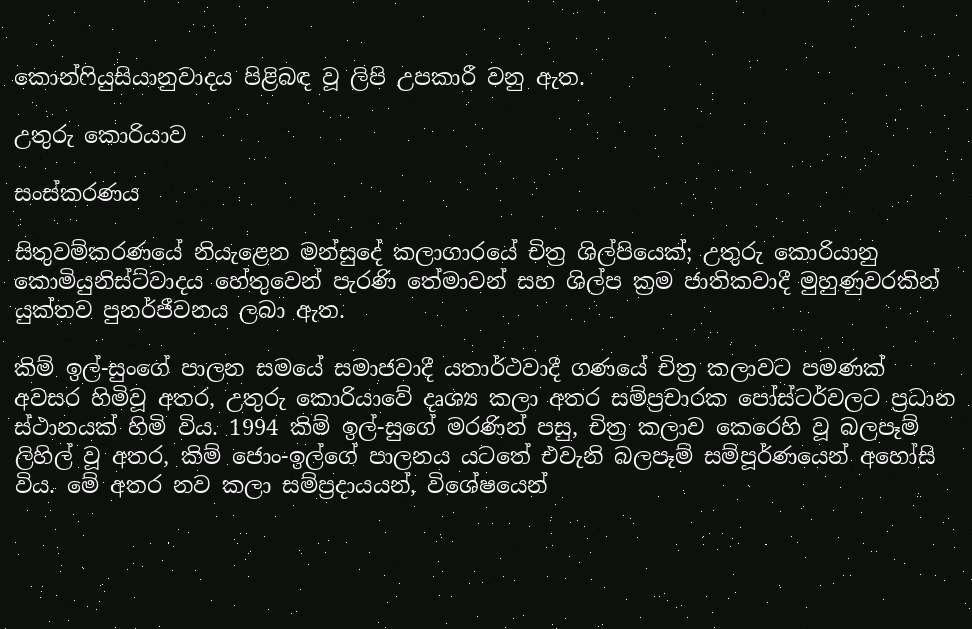කොන්ෆියුසියානුවාදය පිළිබඳ වූ ලිපි උපකාරී වනු ඇත.

උතුරු කොරියාව

සංස්කරණය

සිතුවම්කරණයේ නියැළෙන මන්සුදේ කලාගාරයේ චිත්‍ර ශිල්පියෙක්; උතුරු කොරියානු කොමියුනිස්ට්වාදය හේතුවෙන් පැරණි තේමාවන් සහ ශිල්ප ක්‍රම ජාතිකවාදී මුහුණුවරකින් යුක්තව පුනර්ජීවනය ලබා ඇත.

කිම් ඉල්-සුංගේ පාලන සමයේ සමාජවාදී යතාර්ථවාදී ගණයේ චිත්‍ර කලාවට පමණක් අවසර හිමිවූ අතර, උතුරු කොරියාවේ දෘශ්‍ය කලා අතර සම්ප්‍රචාරක පෝස්ටර්වලට ප්‍රධාන ස්ථානයක් හිමි විය. 1994 කිම් ඉල්-සුගේ මරණින් පසු, චිත්‍ර කලාව කෙරෙහි වූ බලපෑම් ලිහිල් වූ අතර, කිම් ජොං-ඉල්ගේ පාලනය යටතේ එවැනි බලපෑම් සම්පූර්ණයෙන් අහෝසි විය. මේ අතර නව කලා සම්ප්‍රදායයන්, විශේෂයෙන්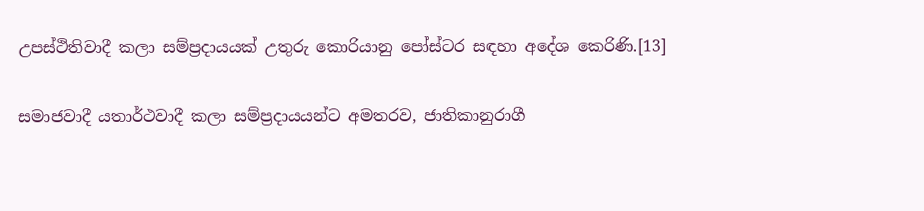උපස්ථිතිවාදී කලා සම්ප්‍රදායයක් උතුරු කොරියානු පෝස්ටර සඳහා අදේශ කෙරිණි.[13]

සමාජවාදී යතාර්ථවාදී කලා සම්ප්‍රදායයන්ට අමතරව, ජාතිකානුරාගී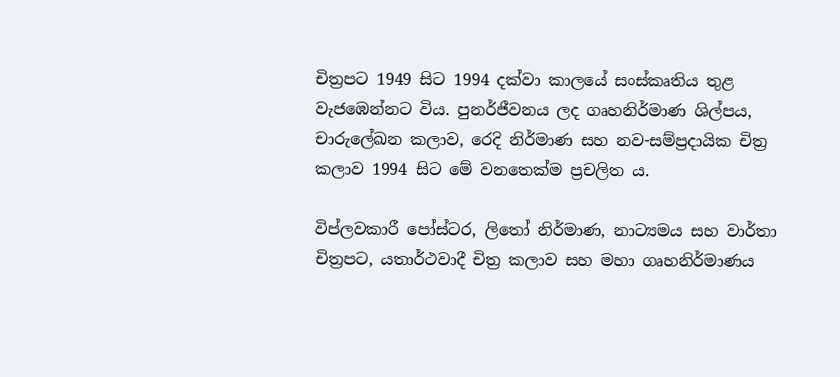චිත්‍රපට 1949 සිට 1994 දක්වා කාලයේ සංස්කෘතිය තුළ වැ‍ජඹෙන්නට විය. පුනර්ජීවනය ලද ගෘහනිර්මාණ ශිල්පය, චාරුලේඛන කලාව, රෙදි නිර්මාණ සහ නව-සම්ප්‍රදායික චිත්‍ර කලාව 1994 සිට මේ වනතෙක්ම ප්‍රචලිත ය.

විප්ලවකාරී පෝස්ටර, ලිතෝ නිර්මාණ, නාට්‍යමය සහ වාර්තා චිත්‍රපට, යතාර්ථවාදී චිත්‍ර කලාව සහ මහා ගෘහනිර්මාණය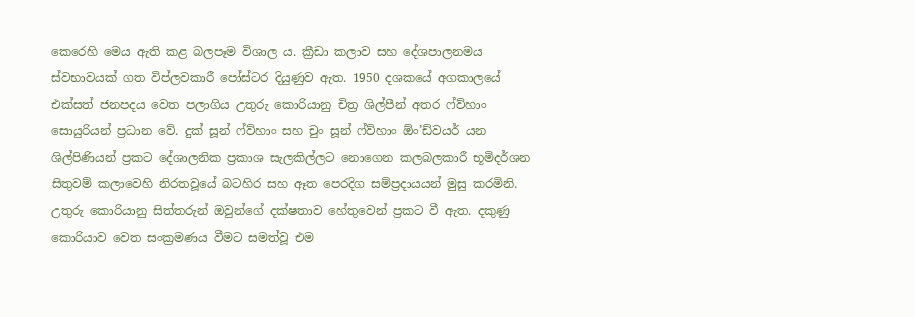කෙරෙහි මෙය ඇති කළ බලපෑම විශාල ය. ක්‍රීඩා කලාව සහ දේශපාලනමය ස්වභාවයක් ගත විප්ලවකාරී පෝස්ටර දියුණුව ඇත. 1950 දශකයේ අගකාලයේ එක්සත් ජනපදය වෙත පලාගිය උතුරු කොරියානු චිත්‍ර ශිල්පීන් අතර ෆ්ව්හාං සොයුරියන් ප්‍රධාන වේ. දුක් සූන් ෆ්ව්හාං සහ චුං සූන් ෆ්ව්හාං ඕං’ඩ්වයර් යන ශිල්පිණියන් ප්‍රකට දේශාලනික ප්‍රකාශ සැලකිල්ලට නොගෙන කලබලකාරී භූමිදර්ශන සිතුවම් කලාවෙහි නිරතවූයේ බටහිර සහ ඈත පෙරදිග සම්ප්‍රදායයන් මුසු කරමිනි. උතුරු කොරියානු සිත්තරුන් ඔවුන්ගේ දක්ෂතාව හේතුවෙන් ප්‍රකට වී ඇත. දකුණු කොරියාව වෙත සංක්‍රමණය වීමට සමත්වූ එම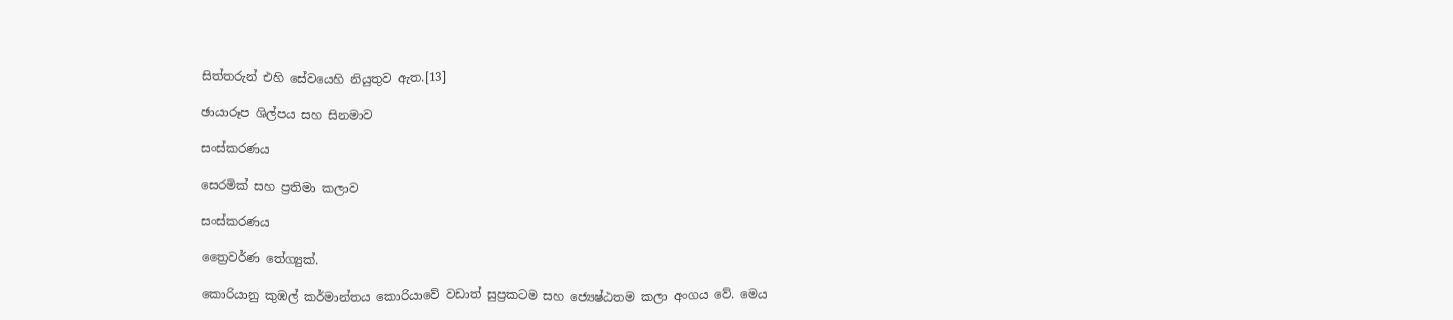සිත්තරුන් එහි සේවයෙහි නියුතුව ඇත.[13]

ඡායාරූප ශිල්පය සහ සිනමාව

සංස්කරණය

සෙරමික් සහ ප්‍රතිමා කලාව

සංස්කරණය

ත්‍රෛවර්ණ තේග්‍යුක්.

කොරියානු කුඹල් කර්මාන්තය කොරියාවේ වඩාත් සුප්‍රකටම සහ ජ්‍යෙෂ්ඨතම කලා අංගය වේ. මෙය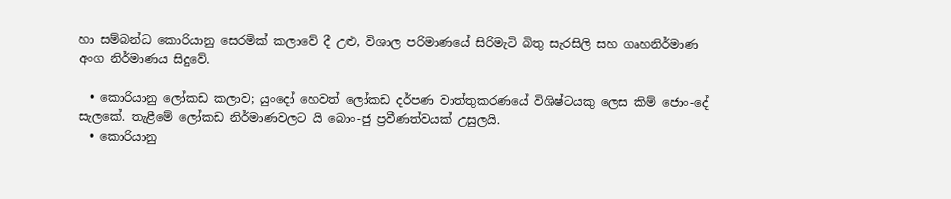හා සම්බන්ධ කොරියානු සෙරමික් කලාවේ දී උළු, විශාල පරිමාණයේ සිරිමැටි බිතු සැරසිලි සහ ගෘහනිර්මාණ අංග නිර්මාණය සිදුවේ.

  • කොරියානු ලෝකඩ කලාව; යුංදෝ හෙවත් ලෝකඩ දර්පණ වාත්තුකරණයේ විශිෂ්ටයකු ලෙස කිම් ජොං-දේ සැලකේ. තැළීමේ ලෝකඩ නිර්මාණවලට යි බොං-ජු ප්‍රවීණත්වයක් උසුලයි.
  • කොරියානු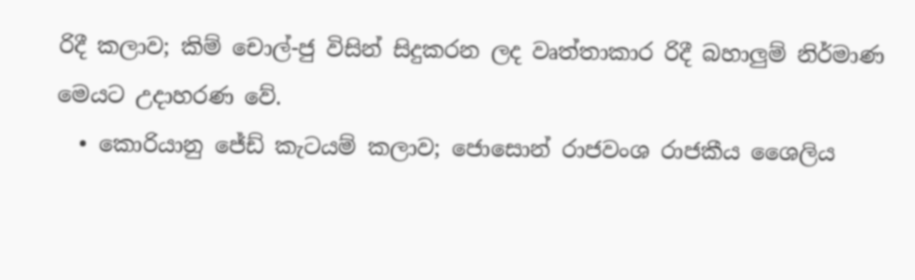රිදී කලාව; කිම් චොල්-ජු විසින් සිදුකරන ලද වෘත්තාකාර රිදී බහාලුම් නිර්මාණ මෙයට උදාහරණ වේ.
  • කොරියානු ජේඩ් කැටයම් කලාව; ජොසොන් රාජවංශ රාජකීය ශෛලිය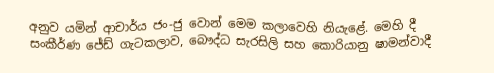අනුව යමින් ආචාර්ය ජං-ජු වොන් මෙම කලාවෙහි නියැළේ. මෙහි දී සංකීර්ණ ජේඩ් ගැටකලාව, බෞද්ධ සැරසිලි සහ කොරියානු ෂාමන්වාදී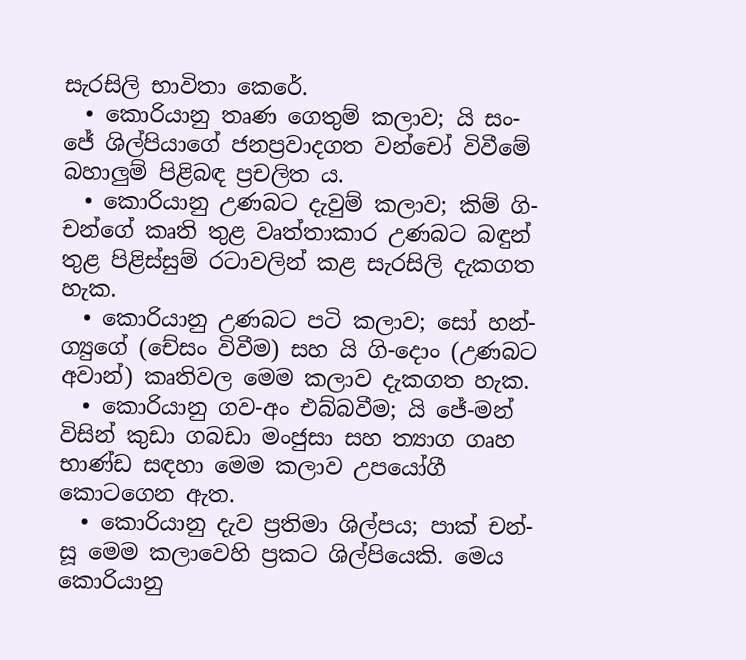සැරසිලි භාවිතා කෙරේ.
  • කොරියානු තෘණ ගෙතුම් කලාව; යි සං-ජේ ශිල්පියාගේ ජනප්‍රවාදගත වන්චෝ විවීමේ බහාලුම් පිළිබඳ ප්‍රචලිත ය.
  • කොරියානු උණබට දැවුම් කලාව; කිම් ගි-චන්ගේ කෘති තුළ වෘත්තාකාර උණබට බඳුන් තුළ පිළිස්සුම් රටාවලින් කළ සැරසිලි දැකගත හැක.
  • කොරියානු උණබට පටි කලාව; සෝ හන්-ග්‍යුගේ (චේසං විවීම) සහ යි ගි-දොං (උණබට අවාන්) කෘතිවල මෙම කලාව දැකගත හැක.
  • කොරියානු ගව-අං එබ්බවීම; යි ජේ-මන් විසින් කුඩා ගබඩා මංජුසා සහ ත්‍යාග ගෘහ භාණ්ඩ සඳහා මෙම කලාව උපයෝගී කො‍ටගෙන ඇත.
  • කොරියානු දැව ප්‍රතිමා ශිල්පය; පාක් චන්-සූ මෙම කලාවෙහි ප්‍රකට ශිල්පියෙකි. මෙය කොරියානු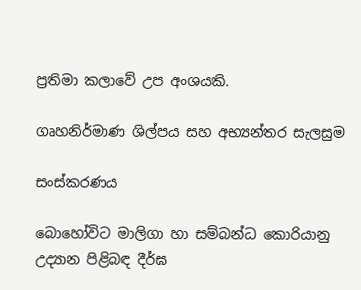ප්‍රතිමා කලාවේ උප අංශයකි.

ගෘහනිර්මාණ ශිල්පය සහ අභ්‍යන්තර සැලසුම

සංස්කරණය

බොහෝවිට මාලිගා හා සම්බන්ධ කොරියානු උද්‍යාන පිළිබඳ දීර්ඝ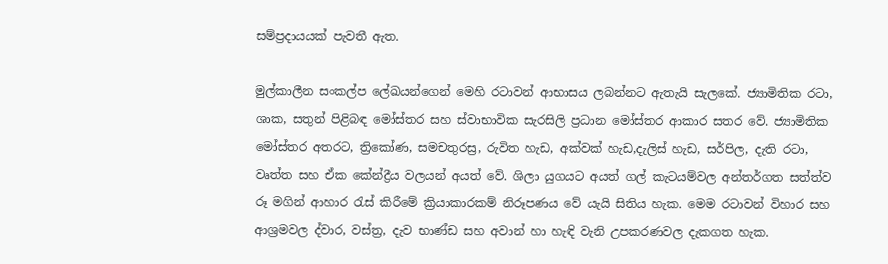සම්ප්‍රදායයක් පැවතී ඇත.

මුල්කාලීන සංකල්ප ලේඛයන්ගෙන් මෙහි රටාවන් ආභාසය ලබන්නට ඇතැයි සැලකේ. ජ්‍යාමිතික රටා, ශාක, සතුන් පිළිබඳ මෝස්තර සහ ස්වාභාවික සැරසිලි ප්‍රධාන මෝස්තර ආකාර සතර වේ. ජ්‍යාමිතික මෝස්තර අතරට, ත්‍රිකෝණ, සමචතුරස්‍ර, රුවිත හැඩ, අක්වක් හැඩ,දැලිස් හැඩ, සර්පිල, දැති රටා, වෘත්ත සහ ඒක කේන්ද්‍රීය වලයන් අයත් වේ. ශිලා යුගයට අයත් ගල් කැටයම්වල අන්තර්ගත සත්ත්ව රූ මගින් ආහාර රැස් කිරීමේ ක්‍රියාකාරකම් නිරූපණය වේ යැයි සිතිය හැක. මෙම රටාවන් විහාර සහ ආශ්‍රමවල ද්වාර, වස්ත්‍ර, දැව භාණ්ඩ සහ අවාන් හා හැඳි වැනි උපකරණවල දැකගත හැක.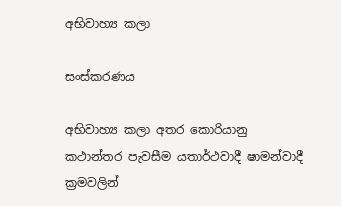අභිවාහ්‍ය කලා

සංස්කරණය

අභිවාහ්‍ය කලා අතර කොරියානු කථාන්තර පැවසීම යතාර්ථවාදී ෂාමන්වාදී ක්‍රමවලින්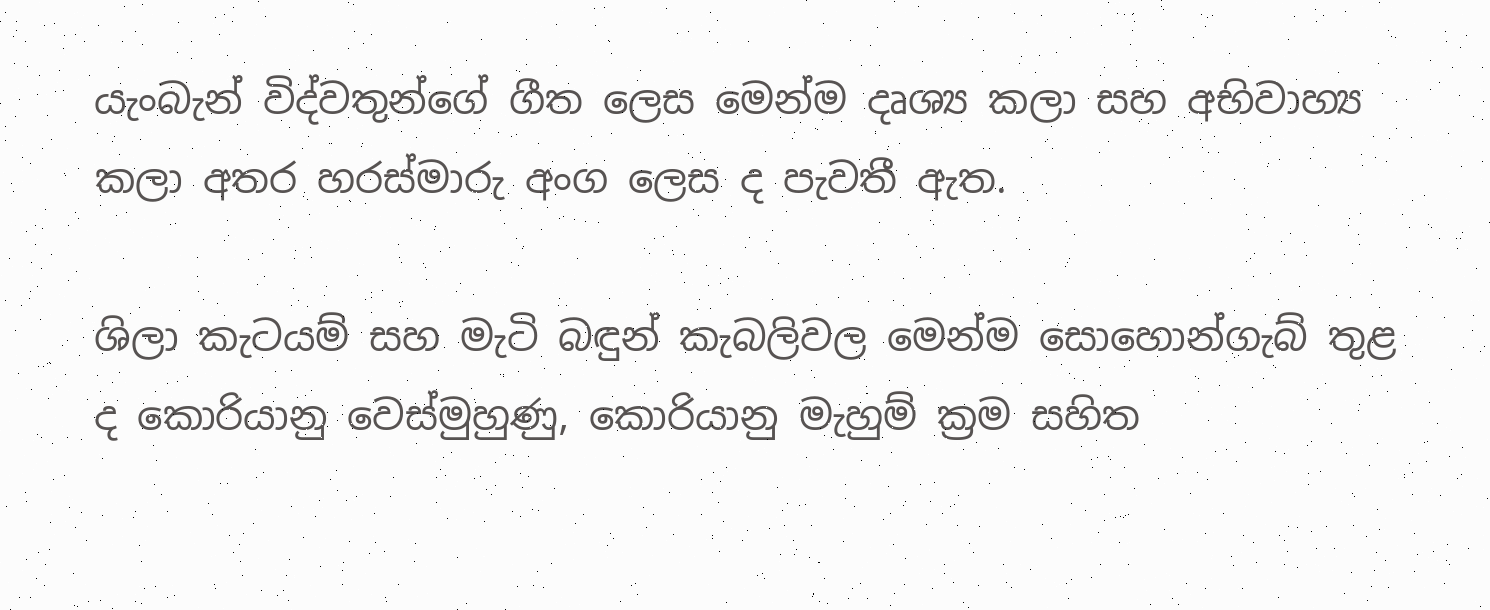යැංබැන් විද්වතුන්ගේ ගීත ලෙස මෙන්ම දෘශ්‍ය කලා සහ අභිවාහ්‍ය කලා අතර හරස්මාරු අංග ලෙස ද පැවතී ඇත.

ශිලා කැටයම් සහ මැටි බඳුන් කැබලිවල මෙන්ම සොහොන්ගැබ් තුළ ද කොරියානු වෙස්මුහුණු, කොරියානු මැහුම් ක්‍රම සහිත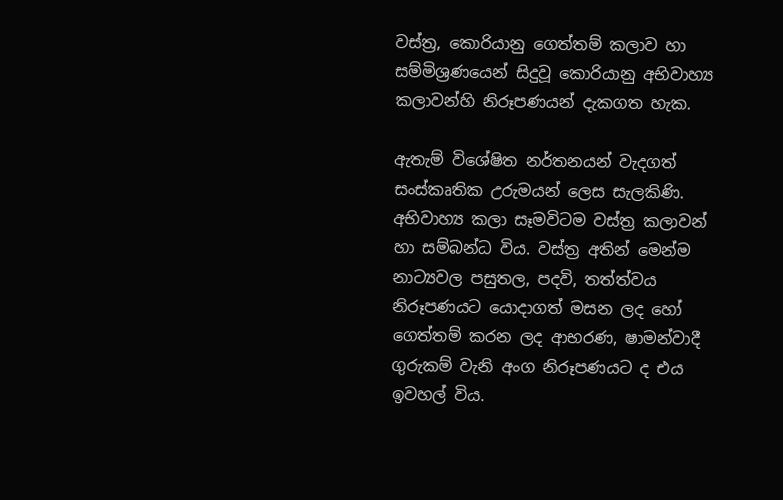වස්ත්‍ර, කොරියානු ගෙත්තම් කලාව හා සම්මිශ්‍රණයෙන් සිදුවූ කොරියානු අභිවාහ්‍ය කලාවන්හි නිරූපණයන් දැකගත හැක.

ඇතැම් විශේෂිත නර්තනයන් වැදගත් සංස්කෘතික උරුමයන් ලෙස සැලකිණි. අභිවාහ්‍ය කලා සෑමවිටම වස්ත්‍ර කලාවන් හා සම්බන්ධ විය. වස්ත්‍ර අතින් මෙන්ම නාට්‍යවල පසුතල, පදවි, තත්ත්වය නිරූපණයට යොදාගත් මසන ලද හෝ ගෙත්තම් කරන ලද ආභරණ, ෂාමන්වාදී ගුරුකම් වැනි අංග නිරූපණයට ද එය ඉවහල් විය.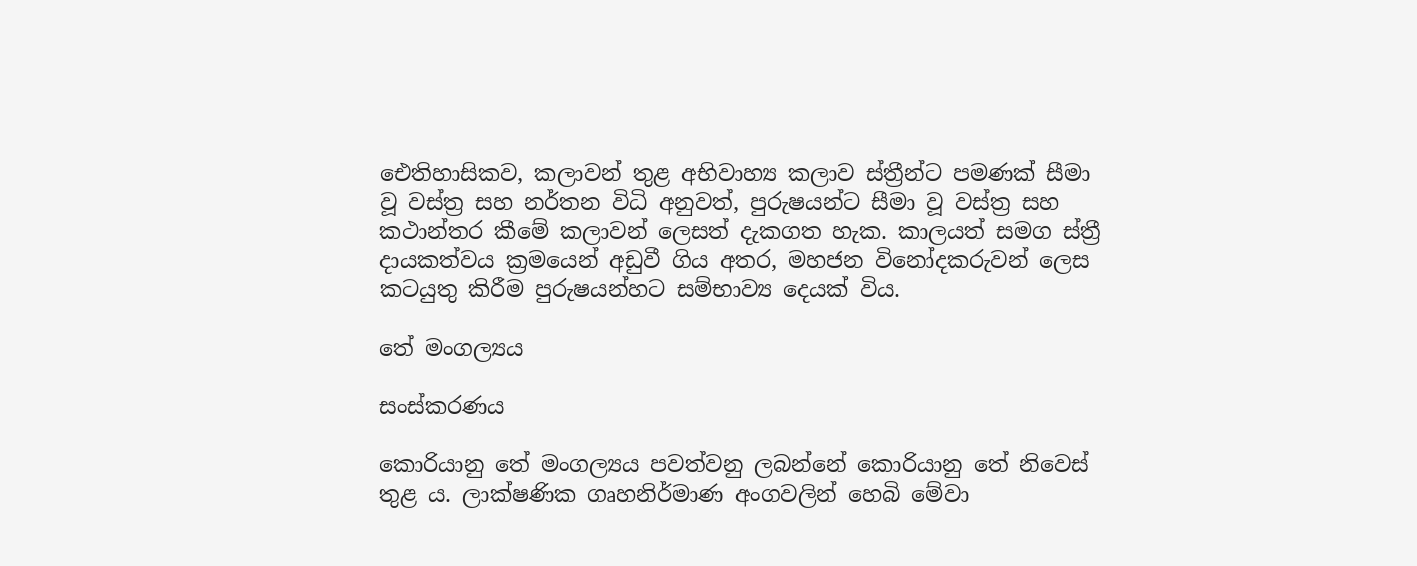ඓතිහාසිකව, කලාවන් තුළ අභිවාහ්‍ය කලාව ස්ත්‍රීන්ට පමණක් සීමා වූ වස්ත්‍ර සහ නර්තන විධි අනුවත්, පුරුෂයන්ට සීමා වූ වස්ත්‍ර සහ කථාන්තර කීමේ කලාවන් ලෙසත් දැකගත හැක. කාලයත් සමග ස්ත්‍රී දායකත්වය ක්‍රමයෙන් අඩුවී ගිය අතර, මහජන විනෝදකරුවන් ලෙස කටයුතු කිරීම පුරුෂයන්හට සම්භාව්‍ය දෙයක් විය.

තේ මංගල්‍යය

සංස්කරණය

කොරියානු තේ මංගල්‍යය පවත්වනු ලබන්නේ කොරියානු තේ නිවෙස් තුළ ය. ලාක්ෂණික ගෘහනිර්මාණ අංගවලින් හෙබි මේවා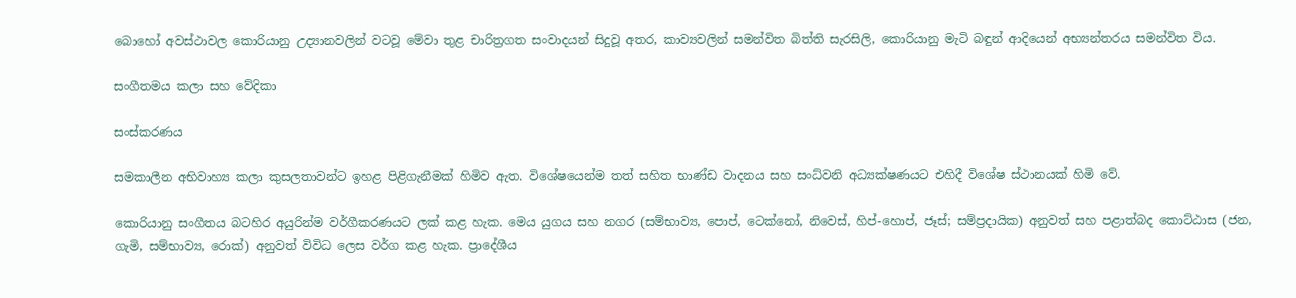බොහෝ අවස්ථාවල කොරියානු උද්‍යානවලින් වටවූ මේවා තුළ චාරිත්‍රගත සංවාදයන් සිදුවූ අතර, කාව්‍යවලින් සමන්විත බිත්ති සැරසිලි, කොරියානු මැටි බඳුන් ආදියෙන් අභ්‍යන්තරය සමන්විත විය.

සංගීතමය කලා සහ වේදිකා

සංස්කරණය

සමකාලීන අභිවාහ්‍ය කලා කුසලතාවන්ට ඉහළ පිළිගැනීමක් හිමිව ඇත. විශේෂයෙන්ම තත් සහිත භාණ්ඩ වාදනය සහ සංධ්වනි අධ්‍යක්ෂණයට එහිදී විශේෂ ස්ථානයක් හිමි වේ.

කොරියානු සංගීතය බටහිර අයුරින්ම වර්ගීකරණයට ලක් කළ හැක. මෙය යුගය සහ නගර (සම්භාව්‍ය, පොප්, ටෙක්නෝ, නිවෙස්, හිප්-හොප්, ජෑස්; සම්ප්‍රදායික) අනුවත් සහ පළාත්බද කොට්ඨාස (ජන, ගැමි, සම්භාව්‍ය, රොක්) අනුවත් විවිධ ලෙස වර්ග කළ හැක. ප්‍රාදේශීය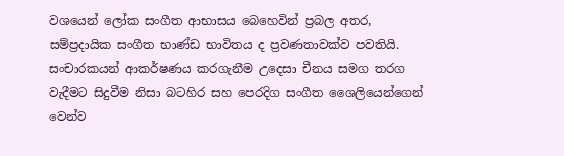වශයෙන් ලෝක සංගීත ආභාසය බෙහෙවින් ප්‍රබල අතර, සම්ප්‍රදායික සංගීත භාණ්ඩ භාවිතය ද ප්‍රවණතාවක්ව පවතියි. සංචාරකයන් ආකර්ෂණය කරගැනීම ‍උදෙසා චීනය සමග තරග වැදීමට සිදුවීම නිසා බටහිර සහ පෙරදිග සංගීත ශෛලියෙන්ගෙන් වෙන්ව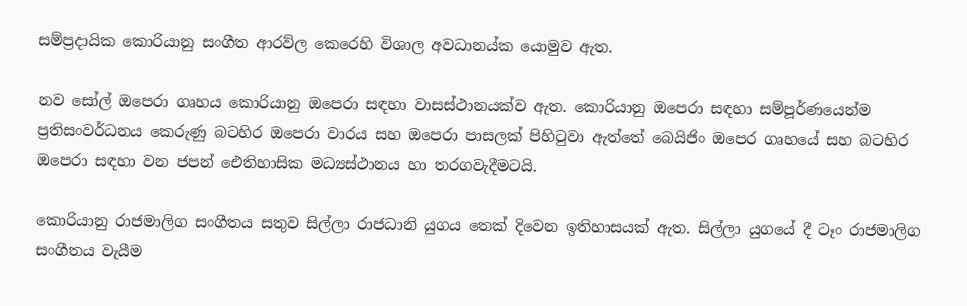සම්ප්‍රදායික කොරියානු සංගීත ආරව්ල කෙරෙහි විශාල අවධානය්ක යොමුව ඇත.

නව සෝල් ඔපෙරා ගෘහය කොරියානු ඔපෙරා සඳහා වාසස්ථානයක්ව ඇත. කොරියානු ඔපෙරා සඳහා සම්පූර්ණයෙන්ම ප්‍රතිසංවර්ධනය කෙරුණු බටහිර ඔපෙරා වාරය සහ ඔපෙරා පාසලක් පිහිටුවා ඇත්තේ බෙයිජිං ඔපෙර ගෘහයේ සහ බටහිර ඔපෙරා සඳහා වන ජපන් ඓතිහාසික මධ්‍යස්ථානය හා තරගවැදීමටයි.

කොරියානු රාජමාලිග සංගීතය සතුව සිල්ලා රාජධානි යුගය තෙක් දිවෙන ඉතිහාසයක් ඇත. සිල්ලා යුගයේ දී ටෑං රාජමාලිග සංගීතය වැයීම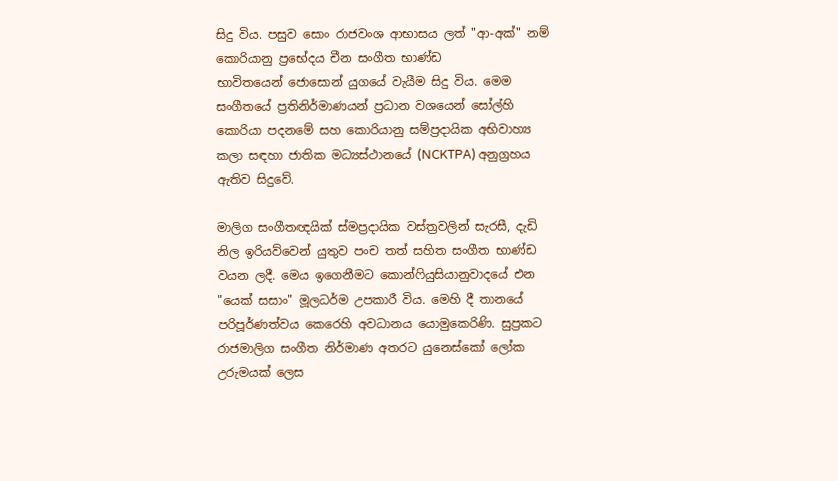සිදු විය. පසුව සොං රාජවංශ ආභාසය ලත් "ආ-අක්" නම් කොරියානු ප්‍රභේදය චීන සංගීත භාණ්ඩ භාවිතයෙන් ‍ජොසොන් යුගයේ වැයීම සිදු විය. මෙම සංගීතයේ ප්‍රතිනිර්මාණයන් ප්‍රධාන වශයෙන් සෝල්හි කොරියා පදනමේ සහ කොරියානු සම්ප්‍රදායික අභිවාහ්‍ය කලා සඳහා ජාතික මධ්‍යස්ථානයේ (NCKTPA) අනුග්‍රහය ඇතිව සිදුවේ.

මාලිග සංගීතඥයික් ස්මප්‍රදායික වස්ත්‍රවලින් සැරසී, දැඩි නිල ඉරියව්වෙන් යුතුව පංච තත් සහිත සංගීත භාණ්ඩ වයන ලදී. මෙය ඉගෙනීමට කොන්ෆියුසියානුවාදයේ එන "යෙක් සසාං" මූලධර්ම උපකාරී විය. මෙහි දී තානයේ පරිපූර්ණත්වය කෙරෙහි අවධානය යොමුකෙරිණි. සුප්‍රකට රාජමාලිග සංගීත නිර්මාණ අතරට යුනෙස්කෝ ලෝක උරුමයක් ලෙස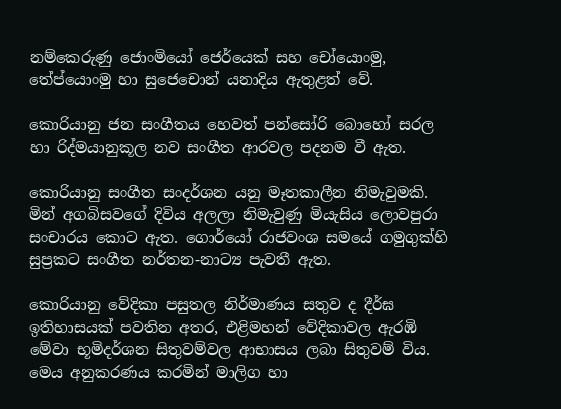නම්කෙරුණු ජොංමියෝ ජෙර්යෙක් සහ චෝයොංමු, තේප්යොංමු හා සුජෙචොන් යනාදිය ඇතුළත් වේ.

කොරියානු ජන සංගීතය හෙවත් පන්සෝරි බොහෝ සරල හා රිද්මයානුකූල නව සංගීත ආරවල පදනම වී ඇත.

කොරියානු සංගීත සංදර්ශන යනු මෑතකාලීන නිමැවුමකි. මින් අගබිසවගේ දිවිය අලලා නිමැවුණු මියැසිය ලොවපුරා සංචාරය කොට ඇත. ගොර්යෝ රාජවංශ සමයේ ගමුගුක්හි සුප්‍රකට සංගීත නර්තන-නාට්‍ය පැවතී ඇත.

කොරියානු වේදිකා පසුතල නිර්මාණය සතුව ද දීර්ඝ ඉතිහාසයක් පවතින අතර, එළිමහන් වේදිකාවල ඇරඹි මේවා භූමිදර්ශන සිතුවම්වල ආභාසය ලබා සිතුවම් විය. මෙය අනුකරණය කරමින් මාලිග හා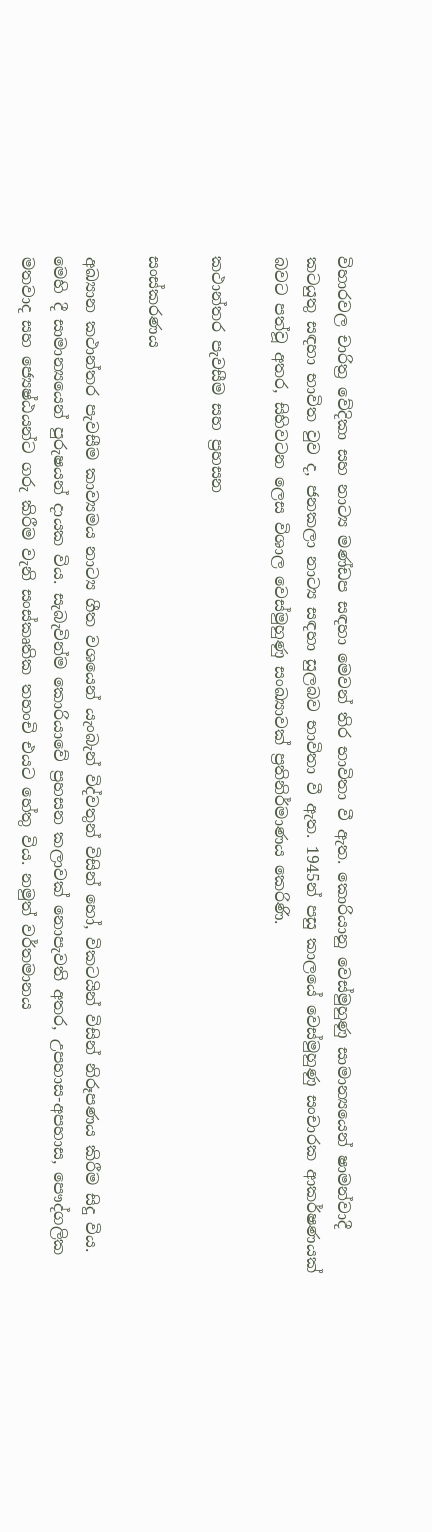විහාරවල චාරිත්‍ර වේදිකා සහ නාට්‍ය මණ්ඩප සඳහා මෙවන් තිර භාවිතා වී ඇත. කොරියානු වෙස්මුහුණු සාමාන්‍යයෙන් ෂාමන්වාදී කටයුතු සඳහා භාවිත වුව ද, ජනකලා නාට්‍ය සඳහා සුලබව භාවිතා වී ඇත. 1945න් පසු කාලයේ වෙස්මුහුණු සංචාරක ආකර්ෂණයක් බවට පත්වූ අතර, සිහිවටන ලෙස විශාල වෙස්මුහුණු සංඛ්‍යාවක් ප්‍රතිනිර්මාණය කෙරිණි.

කථාන්තර පැවසීම සහ ප්‍රහසන

සංස්කරණය

අඛ්‍යාන කථාන්තර පැවසීම කාව්‍යමය නාට්‍ය ගීත වශයෙන් යැංබැන් විද්වතුන් විසින් හෝ, විකටයින් විසින් නිරූපණය කිරීම සිදු විය. මෙහි දී සාමාන්‍යයෙන් පුරුෂයන් දායක විය. සැබැවින්ම කොරියාවේ ප්‍රහසන කලාවක් නොපැවති අතර, උපහාස-අපහාස, පෞද්ගලික මතවාද සහ ජ්‍යෙෂ්ඨයන්ට ගරු කිරීම වැනි සංස්කෘතික තහංචි එයට හේතු විය. නමුත් වර්තමානය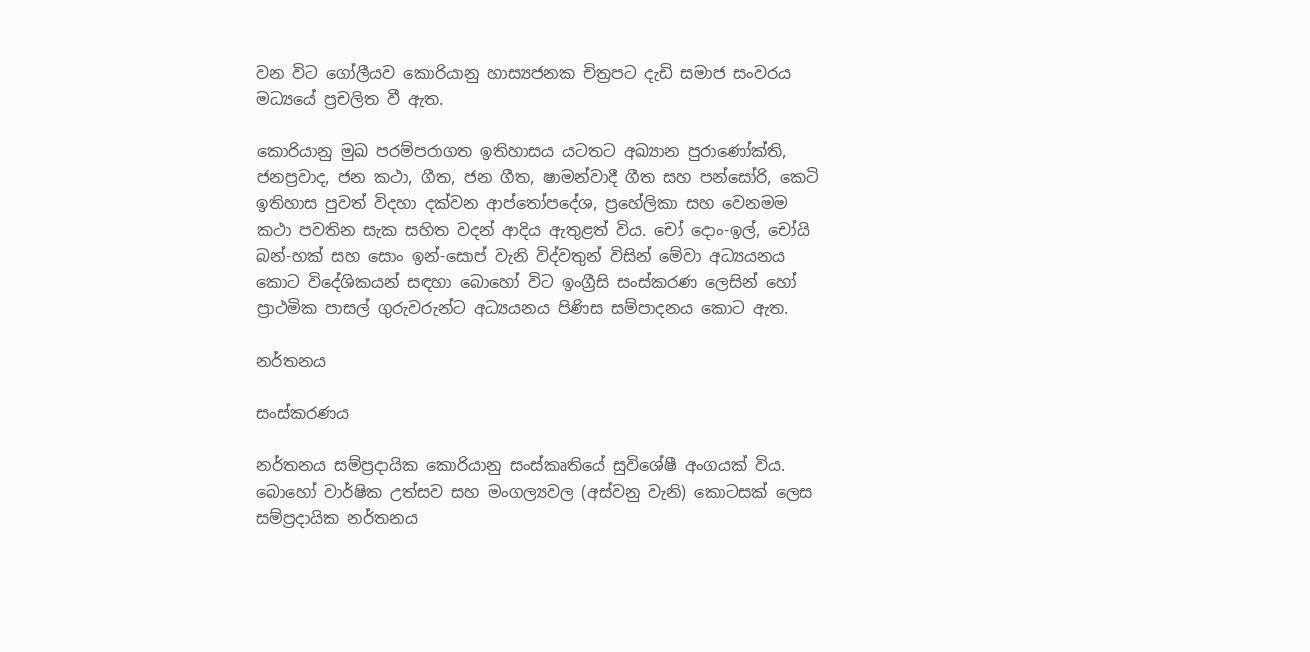වන විට ගෝලීයව කොරියානු හාස්‍යජනක චිත්‍රපට දැඩි සමාජ සංවරය මධ්‍යයේ ප්‍රචලිත වී ඇත.

කොරියානු මුඛ පරම්පරාගත ඉතිහාසය යටතට අඛ්‍යාන පුරාණෝක්ති, ජනප්‍රවාද, ජන කථා, ගීත, ජන ගීත, ෂාමන්වාදී ගීත සහ පන්සෝරි, කෙටි ඉතිහාස පුවත් විදහා දක්වන ආප්තෝපදේශ, ප්‍රහේලිකා සහ වෙනමම කථා පවතින සැක සහිත වදන් ආදිය ඇතුළත් විය. චෝ දොං-ඉල්, චෝයි බන්-හක් සහ සොං ඉන්-සොප් වැනි විද්වතුන් විසින් මේවා අධ්‍යයනය කොට විදේශිකයන් සඳහා බොහෝ විට ඉංග්‍රීසි සංස්කරණ ලෙසින් හෝ ප්‍රාථමික පාසල් ගුරුවරුන්ට අධ්‍යයනය පිණිස සම්පාදනය කොට ඇත.

නර්තනය

සංස්කරණය

නර්තනය සම්ප්‍රදායික‍ කොරියානු සංස්කෘතියේ සුවිශේෂී අංගයක් විය. බොහෝ වාර්ෂික උත්සව සහ මංගල්‍යවල (අස්වනු වැනි) කොටසක් ලෙස සම්ප්‍රදායික නර්තනය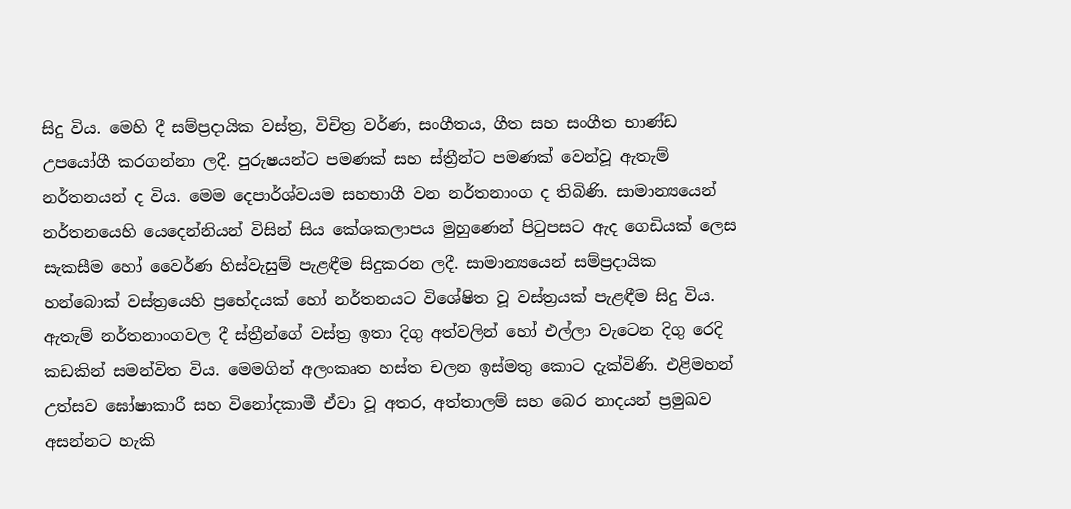සිදු විය. මෙහි දී සම්ප්‍රදායික වස්ත්‍ර, විචිත්‍ර වර්ණ, සංගීතය, ගීත සහ සංගීත භාණ්ඩ උප‍යෝගී කරගන්නා ලදී. පුරුෂයන්ට පමණක් සහ ස්ත්‍රීන්ට පමණක් වෙන්වූ ඇතැම් නර්තනයන් ද විය. මෙම දෙපාර්ශ්වයම සහභාගී වන නර්තනාංග ද තිබිණි. සාමාන්‍යයෙන් නර්තනයෙහි යෙදෙන්නියන් විසින් සිය කේශකලාපය මුහුණෙන් පිටුපසට ඇද ගෙඩියක් ලෙස සැකසීම හෝ වෛර්ණ හිස්වැසුම් පැළඳීම සිදුකරන ලදී. සාමාන්‍යයෙන් සම්ප්‍රදායික හන්බොක් වස්ත්‍රයෙහි ප්‍රභේදයක් හෝ නර්තනයට විශේෂිත වූ වස්ත්‍රයක් පැළඳීම සිදු විය. ඇතැම් නර්තනාංගවල දී ස්ත්‍රීන්ගේ වස්ත්‍ර ඉතා දිගු අත්වලින් හෝ එල්ලා වැටෙන දිගු රෙදි කඩකින් සමන්විත විය. මෙමගින් අලංකෘත හස්ත චලන ඉස්මතු කොට දැක්විණි. එළිමහන් උත්සව ඝෝෂාකාරී සහ විනෝදකාමී ඒවා වූ අතර, අත්තාලම් සහ බෙර නාදයන් ප්‍රමුඛව අසන්නට හැකි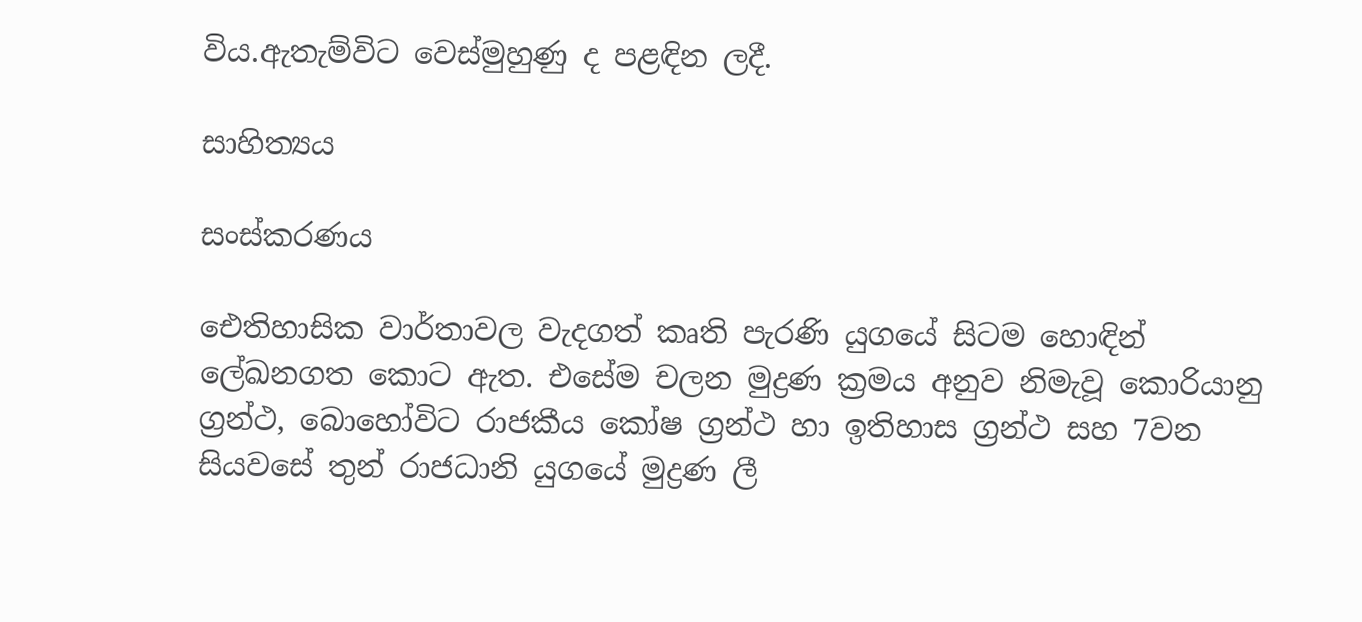විය.ඇතැම්විට වෙස්මුහුණු ද පළඳින ලදී.

සාහිත්‍යය

සංස්කරණය

ඓතිහාසික වාර්තාවල වැදගත් කෘති පැරණි යුගයේ සිටම හොඳින් ලේඛනගත කොට ඇත. එසේම චලන මුද්‍රණ ක්‍රමය අනුව නිමැවූ කොරියානු ග්‍රන්ථ, බොහෝවිට රාජකීය කෝෂ ග්‍රන්ථ හා ඉතිහාස ග්‍රන්ථ සහ 7වන සියවසේ තුන් රාජධානි යුගයේ මුද්‍රණ ලී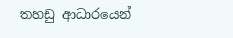තහඩු ආධාරයෙන්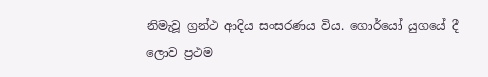නිමැවූ ග්‍රන්ථ ආදිය සංසරණය විය. ගොර්යෝ යුගයේ දී ලොව ප්‍රථම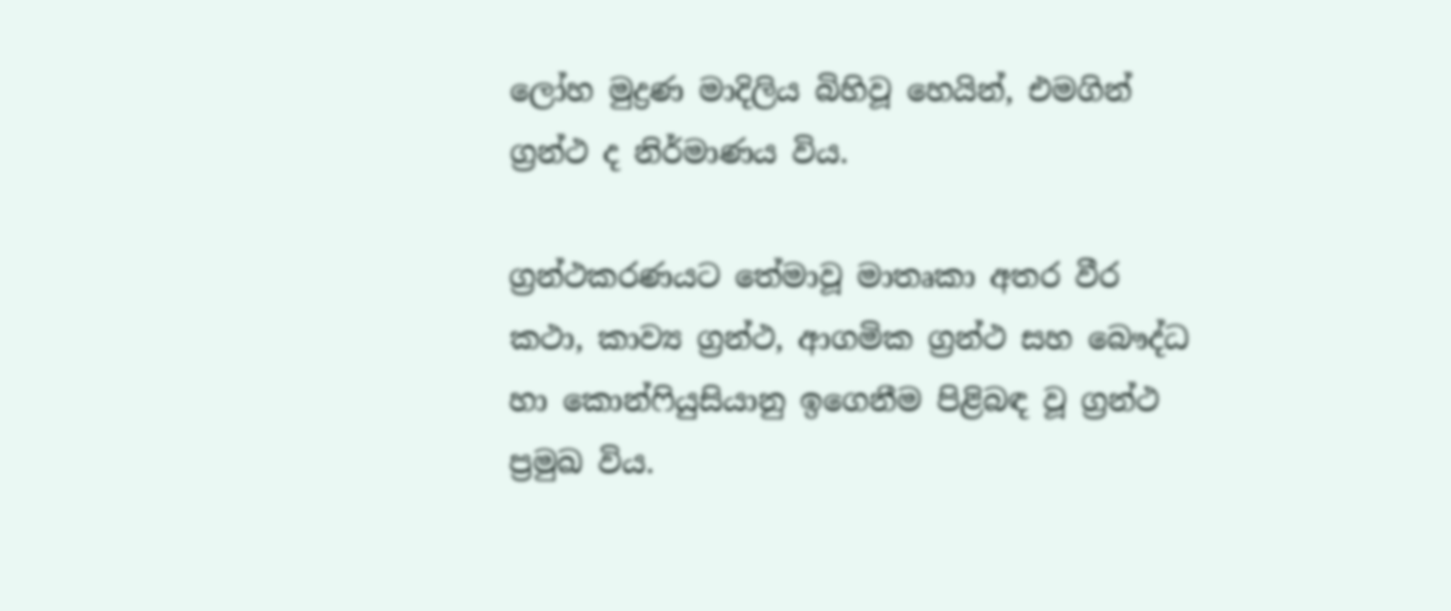ලෝහ මුද්‍රණ මාදිලිය බිහිවූ හෙයින්, එමගින් ග්‍රන්ථ ද නිර්මාණය විය.

ග්‍රන්ථකරණයට තේමාවූ මාතෘකා අතර වීර කථා, කාව්‍ය ග්‍රන්ථ, ආගමික ග්‍රන්ථ සහ බෞද්ධ හා කොන්ෆියුසියානු ඉගෙනීම පිළිබඳ වූ ග්‍රන්ථ ප්‍රමුඛ විය.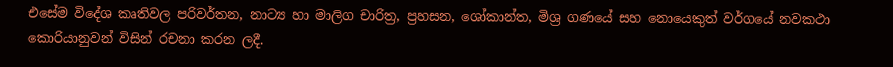එසේම විදේශ කෘතිවල පරිවර්තන, නාට්‍ය හා මාලිග චාරිත්‍ර, ප්‍රහසන, ශෝකාන්ත, මිශ්‍ර ගණයේ සහ නොයෙකුත් වර්ගයේ නවකථා කොරියානුවන් විසින් රචනා කරන ලදී.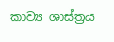කාව්‍ය ශාස්ත්‍රය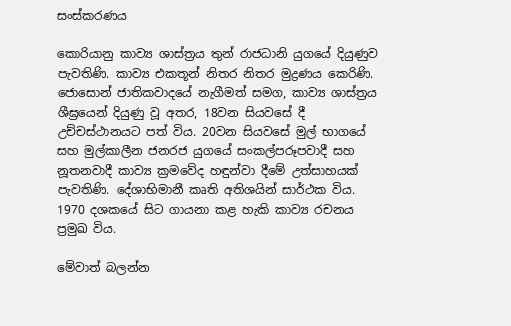සංස්කරණය

කොරියානු කාව්‍ය ශාස්ත්‍රය තුන් රාජධානි යුගයේ දියුණුව පැවතිණි. කාව්‍ය එකතූන් නිතර නිතර මුද්‍රණය කෙරිණි. ජොසොන් ජාතිකවාදයේ නැගීමත් සමග, කාව්‍ය ශාස්ත්‍රය ශීඝ්‍රයෙන් දියුණු වූ අතර, 18වන සියවසේ දී උච්චස්ථානයට පත් විය. 20වන සියවසේ මුල් භාගයේ සහ මුල්කාලීන ජනරජ යුගයේ සංකල්පරූපවාදී සහ නූතනවාදී කාව්‍ය ක්‍රමවේද හඳුන්වා දීමේ උත්සාහයක් පැවතිණි. දේශාභිමානී කෘති අතිශයින් සාර්ථක විය. 1970 දශකයේ සිට ගායනා කළ හැකි කාව්‍ය රචනය ප්‍රමුඛ විය.

මේවාත් බලන්න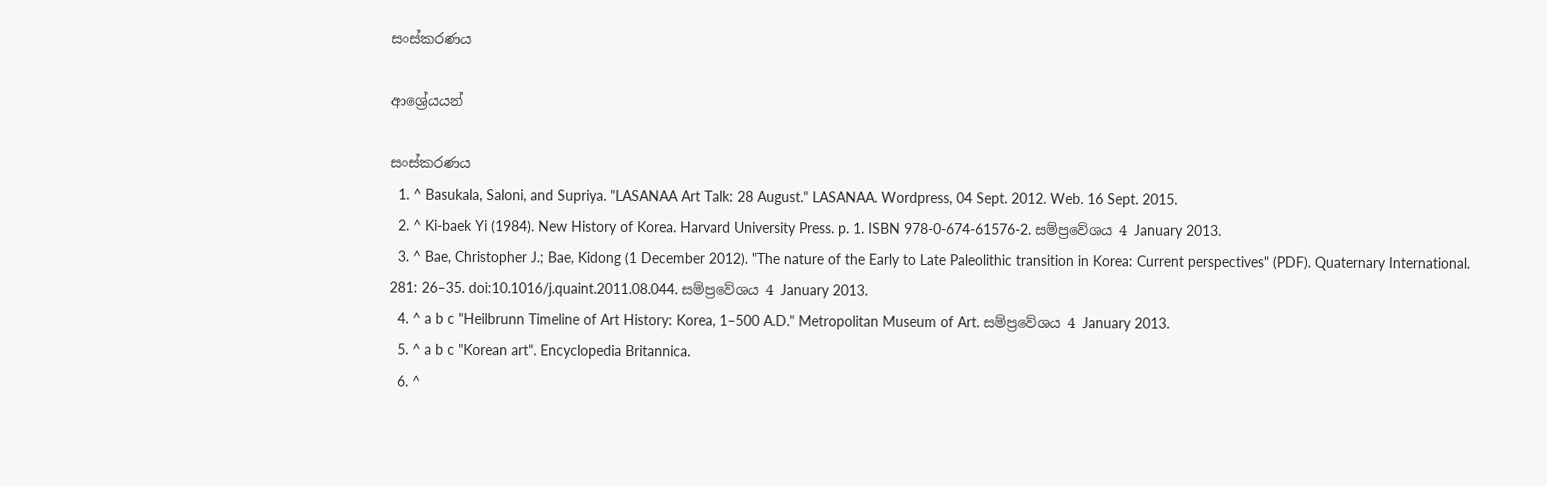සංස්කරණය

ආශ්‍රේයයන්

සංස්කරණය
  1. ^ Basukala, Saloni, and Supriya. "LASANAA Art Talk: 28 August." LASANAA. Wordpress, 04 Sept. 2012. Web. 16 Sept. 2015.
  2. ^ Ki-baek Yi (1984). New History of Korea. Harvard University Press. p. 1. ISBN 978-0-674-61576-2. සම්ප්‍රවේශය 4 January 2013.
  3. ^ Bae, Christopher J.; Bae, Kidong (1 December 2012). "The nature of the Early to Late Paleolithic transition in Korea: Current perspectives" (PDF). Quaternary International. 281: 26–35. doi:10.1016/j.quaint.2011.08.044. සම්ප්‍රවේශය 4 January 2013.
  4. ^ a b c "Heilbrunn Timeline of Art History: Korea, 1–500 A.D." Metropolitan Museum of Art. සම්ප්‍රවේශය 4 January 2013.
  5. ^ a b c "Korean art". Encyclopedia Britannica.
  6. ^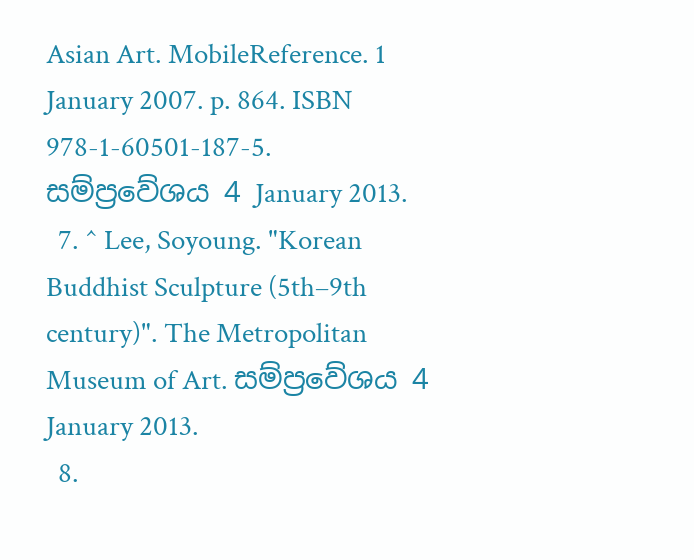Asian Art. MobileReference. 1 January 2007. p. 864. ISBN 978-1-60501-187-5. සම්ප්‍රවේශය 4 January 2013.
  7. ^ Lee, Soyoung. "Korean Buddhist Sculpture (5th–9th century)". The Metropolitan Museum of Art. සම්ප්‍රවේශය 4 January 2013.
  8.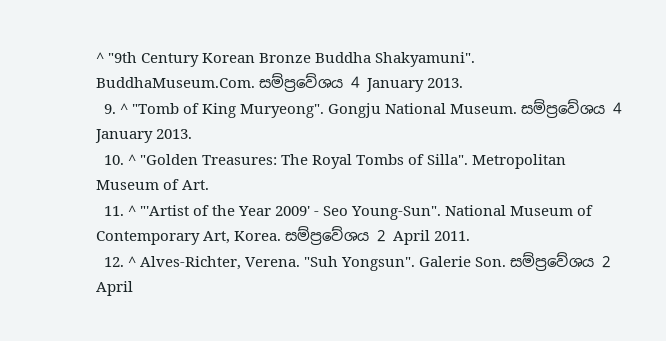^ "9th Century Korean Bronze Buddha Shakyamuni". BuddhaMuseum.Com. සම්ප්‍රවේශය 4 January 2013.
  9. ^ "Tomb of King Muryeong". Gongju National Museum. සම්ප්‍රවේශය 4 January 2013.
  10. ^ "Golden Treasures: The Royal Tombs of Silla". Metropolitan Museum of Art.
  11. ^ "'Artist of the Year 2009' - Seo Young-Sun". National Museum of Contemporary Art, Korea. සම්ප්‍රවේශය 2 April 2011.
  12. ^ Alves-Richter, Verena. "Suh Yongsun". Galerie Son. සම්ප්‍රවේශය 2 April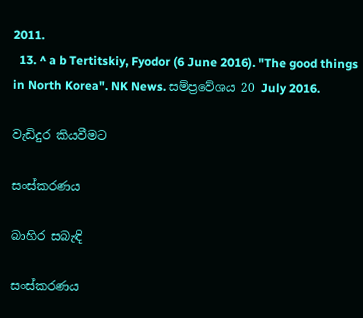2011.
  13. ^ a b Tertitskiy, Fyodor (6 June 2016). "The good things in North Korea". NK News. සම්ප්‍රවේශය 20 July 2016.

වැඩිදුර කියවීමට

සංස්කරණය

බාහිර සබැඳි

සංස්කරණය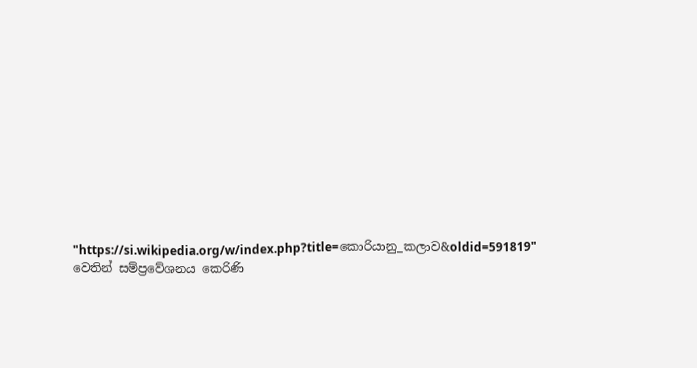"https://si.wikipedia.org/w/index.php?title=කොරියානු_කලාව&oldid=591819" වෙතින් සම්ප්‍රවේශනය කෙරිණි